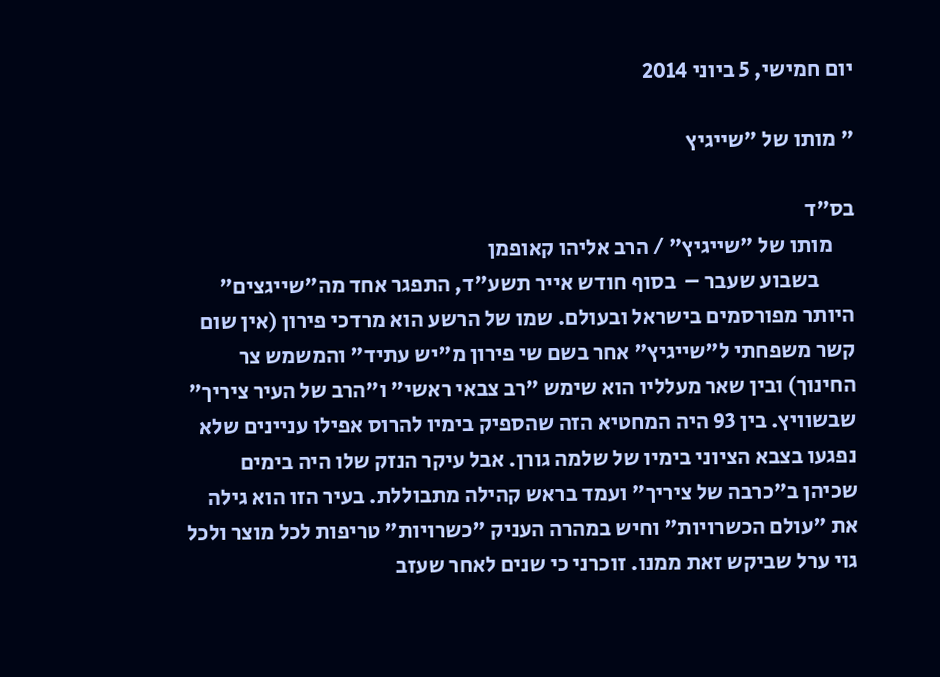יום חמישי, 5 ביוני 2014

" מותו של "שייגיץ

בס"ד
     מותו של "שייגיץ" / הרב אליהו קאופמן
        בשבוע שעבר –  בסוף חודש אייר תשע"ד, התפגר אחד מה"שייגצים" היותר מפורסמים בישראל ובעולם. שמו של הרשע הוא מרדכי פירון (אין שום קשר משפחתי ל"שייגיץ" אחר בשם שי פירון מ"יש עתיד" והמשמש צר החינוך) ובין שאר מעלליו הוא שימש "רב צבאי ראשי" ו"הרב של העיר ציריך" שבשוויץ. בין 93 היה המחטיא הזה שהספיק בימיו להרוס אפילו עניינים שלא נפגעו בצבא הציוני בימיו של שלמה גורן. אבל עיקר הנזק שלו היה בימים שכיהן ב"כרבה של ציריך" ועמד בראש קהילה מתבוללת. בעיר הזו הוא גילה את "עולם הכשרויות" וחיש במהרה העניק "כשרויות" טריפות לכל מוצר ולכל גוי ערל שביקש זאת ממנו. זוכרני כי שנים לאחר שעזב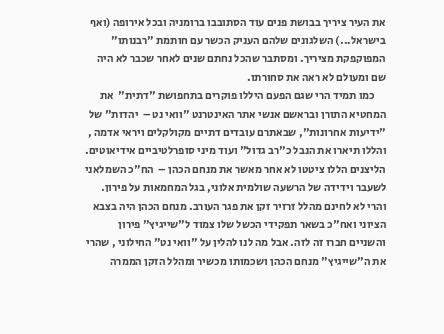את העיר ציריך בבושת פנים עוד הסתובבו ברומניה ובכל אירופה (ואף בישראל...) השלגונים שלהם העניק הכשר עם חותמת "רבנותו" המפוקפקת מציריך. ומסתבר שהכל נחתם שנים לאחר שכבר לא היה שם ומעולם לא ראה את סחורתו.
     כמו תמיד הרי שגם הפעם היללו פוקרים בתחפושת "דתית"  את המחטיא התורן ובראשם אנשי אתר האינטרנט "וואי נט –  יהדות" של "ידיעות אחרונות", שבאתרם עובדים דתיים מקולקלים ויראי אדמה , והללו תיארו את הנבל כ"רב גדול" ועוד מיני סופרלטיביים אידיאוטים. הליצנים הללו ציטטו לא אחר מאשר את מנחם הכהן –  הח"כ השמלאני לשעבר וידידה של הרשעה שולמית אלוני, בגל המחמאות על פירון. והרי לא לחינם מהלל זרזיר זקן את פגר העורב. מנחם הכהן היה בצבא הציוני ואח"כ בשאר תפקידי הכשל שלו צמוד ל"שייגיץ" פירון והשניים חברו זה לזה. אבל מה לנו להלין על "וואי נט" החילוני , שהרי את ה"שייגיץ" מנחם הכהן ושכמותו מכשיר ומהלל הזקן הממרה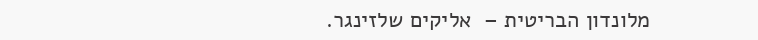מלונדון הבריטית –  אליקים שלזינגר.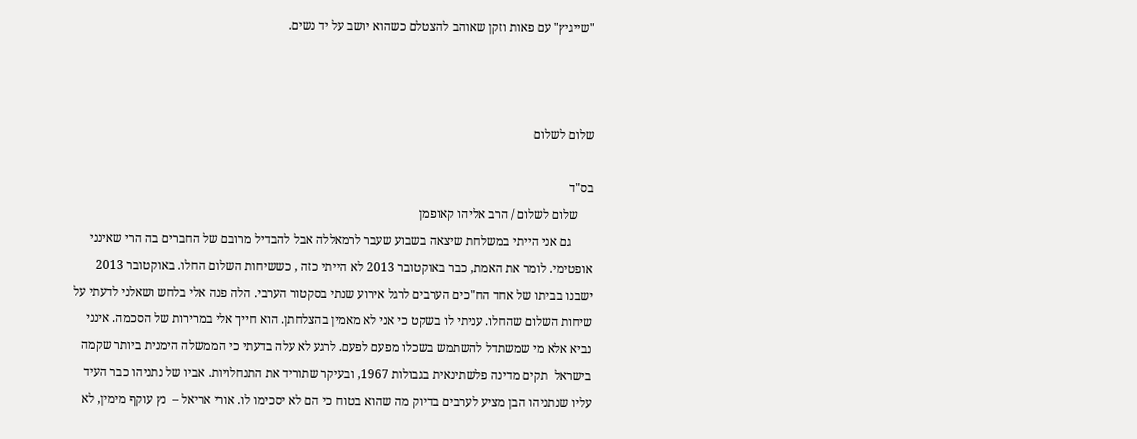"שייגיץ" עם פאות וזקן שאוהב להצטלם כשהוא יושב על יד נשים.



שלום לשלום

בס"ד
     שלום לשלום / הרב אליהו קאופמן
       גם אני הייתי במשלחת שיצאה בשבוע שעבר לרמאללה אבל להבדיל מרובם של החברים בה הרי שאינני אופטימי. לומר את האמת, כבר באוקטובר 2013 לא הייתי כזה , כששיחות השלום החלו. באוקטובר 2013 ישבנו בביתו של אחד הח"כים הערבים לרגל אירוע שנתי בסקטור הערבי. הלה פנה אלי בלחש ושאלני לדעתי על שיחות השלום שהחלו. עניתי לו בשקט כי אני לא מאמין בהצלחתן. הוא חייך אלי במרירות של הסכמה. אינני נביא אלא מי שמשתדל להשתמש בשכלו מפעם לפעם. לרגע לא עלה בדעתי כי הממשלה הימנית ביותר שקמה בישראל  תקים מדינה פלשתינאית בגבולות 1967, ובעיקר שתוריד את התנחלויות. אביו של נתניהו כבר העיד עליו שנתניהו הבן מציע לערבים בדיוק מה שהוא בטוח כי הם לא יסכימו לו. אורי אריאל –  נץ עוקף מימין, לא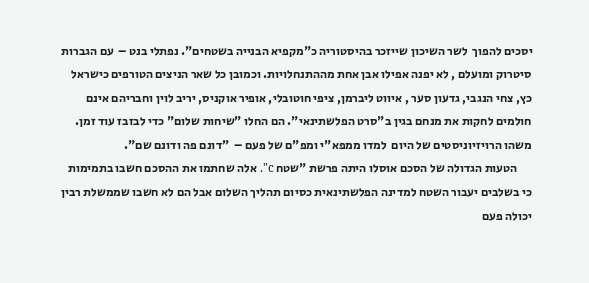יסכים להפוך  לשר השיכון שייזכר בהיסטוריה כ"מקפיא הבנייה בשטחים". נפתלי בנט –  עם הגברות סיטרוק ומועלם , לא יפנה אפילו אבן אחת מההתנחלויות. וכמובן כל שאר הניצים הטורפים כישראל כץ, צחי הנגבי, גדעון סער , איווט ליברמן, ציפי חוטובלי, אופיר אוקניס, יריב לוין וחבריהם אינם חולמים לחקות את מנחם בגין ב"סרט הפלשתינאי". הם החלו "שיחות שלום" כדי לבזבז עוד זמן. משהו הרויזיוניסטים של היום  למדו ממפא"י ומפ"ם של פעם –  "דונם פה ודונם שם".
      הטעות הגדולה של הסכם אוסלו היתה פרשת "שטח c". אלה שחתמו את ההסכם חשבו בתמימות  כי בשלבים יעבור השטח למדינה הפלשתינאית כסיום תהליך השלום אבל הם לא חשבו שממשלת רבין יכולה פעם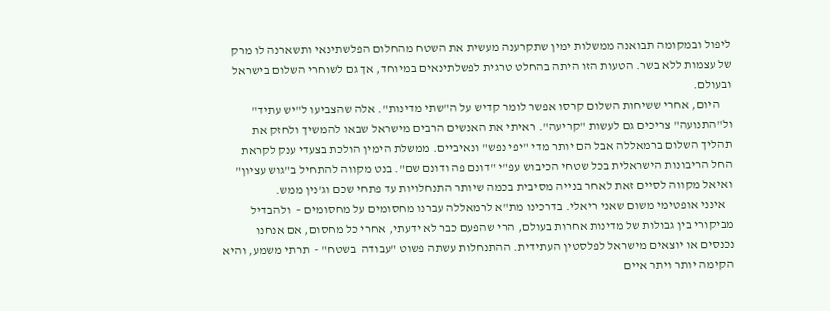ליפול ובמקומה תבואנה ממשלות ימין שתקרענה מעשית את השטח מהחלום הפלשתינאי ותשארנה לו מרק של עצמות ללא בשר. הטעות הזו היתה בהחלט טרגית לפשלתינאים במיוחד, אך גם לשוחרי השלום בישראל ובעולם.
     היום, אחרי ששיחות השלום קרסו אפשר לומר קדיש על ה"שתי מדינות". אלה שהצביעו ל"יש עתיד" ול"התנועה" צריכים גם לעשות "קריעה". ראיתי את האנשים הרבים מישראל שבאו להמשיך ולחזק את תהליך השלום ברמאללה אבל הם יותר מדי "יפי נפש" ונאיביים. ממשלת הימין הולכת בצעדי ענק לקראת החל הריבונות הישראלית בכל שטחי הכיבוש עפ"י "דונם פה ודונם שם". בנט מקווה להתחיל ב"גוש עציון" ואיאל מקווה לסיים זאת לאחר בנייה מסיבית בכמה שיותר התנחלויות עד פתחי שכם וג'נין ממש.
   אינני אופטימי משום שאני ריאלי. בדרכינו מת"א לרמאללה עברנו מחסומים על מחסומים –  ולהבדיל מביקורי בין גבולות של מדינות אחרות בעולם, הרי שהפעם כבר לא ידעתי, אחרי כל מחסום, אם אנחנו נכנסים או יוצאים מישראל לפלסטין העתידית. ההתנחלות עשתה פשוט "עבודה  בשטח" -  תרתי משמע, והיא הקימה יותר ויתר איים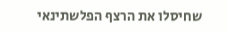שחיסלו את הרצף הפלשתינאי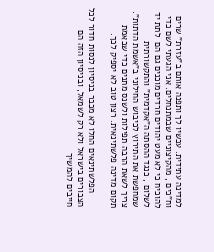למדינה עתידית. עכשיו לך ותפנה אותם ב"עזרת" שרים וח"כים , מהקיצוניים שבמתנחלים. אני הגעתי לשם כדי להוכיח כי לא מעט יהודים חרדים מוכנים גם הם  לתת יד לשלום , כנגד ההסתה ה"אקדמית" והתקשורתית שמחפשת את התירוץ לכיבוש החילוני ב"אשמת הדתות". צריך לשאת הרבה תפילות ולשנס מתנים כדי שבאמת תקום מדינה פלשתינאית. רצון טוב לא יספיק לכך.

      הפלשתינאים החלו לא מכבר בניסיון לנסות חדור לכל הצבורים בישראל ולא רק לשמאל, ובניסיון הזה הם חייבים להמשיך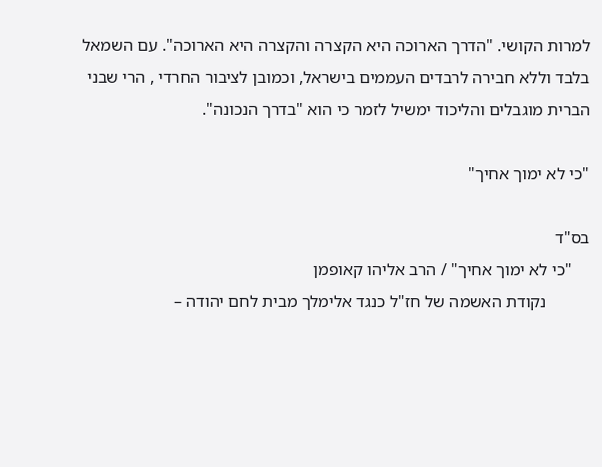למרות הקושי. "הדרך הארוכה היא הקצרה והקצרה היא הארוכה". עם השמאל בלבד וללא חבירה לרבדים העממים בישראל, וכמובן לציבור החרדי , הרי שבני הברית מוגבלים והליכוד ימשיל לזמר כי הוא "בדרך הנכונה".

"כי לא ימוך אחיך"

בס"ד
    "כי לא ימוך אחיך" / הרב אליהו קאופמן
          נקודת האשמה של חז"ל כנגד אלימלך מבית לחם יהודה –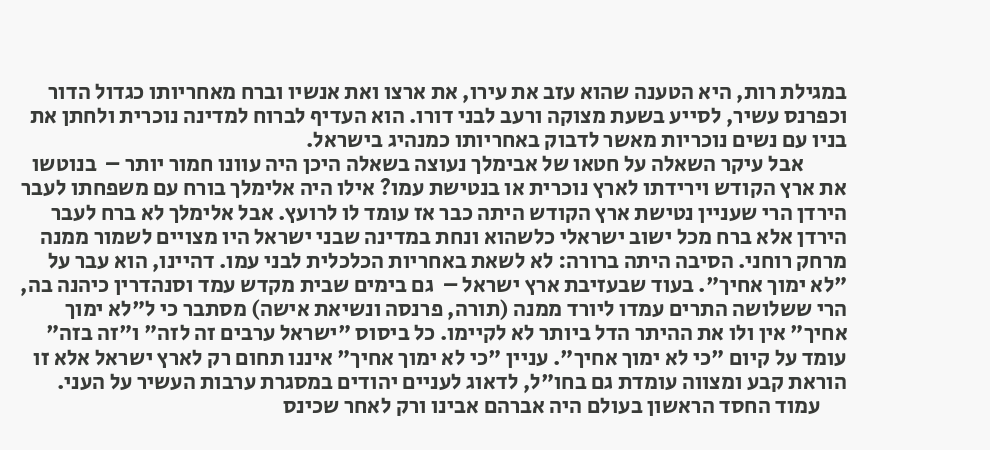במגילת רות, היא הטענה שהוא עזב את עירו, את ארצו ואת אנשיו וברח מאחריותו כגדול הדור וכפרנס עשיר, לסייע בשעת מצוקה ורעב לבני דורו. הוא העדיף לברוח למדינה נוכרית ולחתן את בניו עם נשים נוכריות מאשר לדבוק באחריותו כמנהיג בישראל.
          אבל עיקר השאלה על חטאו של אבימלך נעוצה בשאלה היכן היה עוונו חמור יותר –  בנוטשו את ארץ הקודש וירידתו לארץ נוכרית או בנטישת עמו? אילו היה אלימלך בורח עם משפחתו לעבר הירדן הרי שעניין נטישת ארץ הקודש היתה כבר אז עומד לו לרועץ. אבל אלימלך לא ברח לעבר הירדן אלא ברח מכל ישוב ישראלי כלשהוא ונחת במדינה שבני ישראל היו מצויים לשמור ממנה מרחק רוחני. הסיבה היתה ברורה: לא לשאת באחריות הכלכלית לבני עמו. דהיינו, הוא עבר על "לא ימוך אחיך". בעוד שבעזיבת ארץ ישראל –  גם בימים שבית מקדש עמד וסנהדרין כיהנה בה, הרי ששלושה התרים עמדו ליורד ממנה (תורה, פרנסה ונשיאת אישה) מסתבר כי ל"לא ימוך אחיך" אין ולו את ההיתר הדל ביותר לא לקיימו. כל ביסוס "ישראל ערבים זה לזה" ו"זה בזה" עומד על קיום "כי לא ימוך אחיך". עניין "כי לא ימוך אחיך" איננו תחום רק לארץ ישראל אלא זו הוראת קבע ומצווה עומדת גם בחו"ל, לדאוג לעניים יהודים במסגרת ערבות העשיר על העני.
      עמוד החסד הראשון בעולם היה אברהם אבינו ורק לאחר שכינס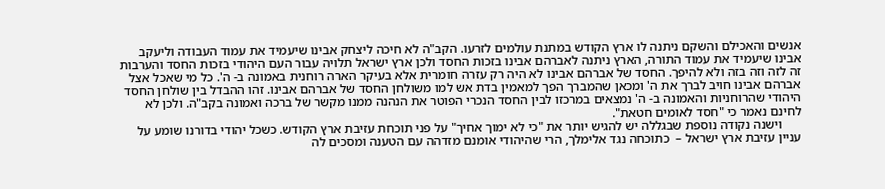אנשים והאכילם והשקם ניתנה לו ארץ הקודש במתנת עולמים לזרעו. הקב"ה לא חיכה ליצחק אבינו שיעמיד את עמוד העבודה וליעקב אבינו שיעמיד את עמוד התורה, הארץ ניתנה לאברהם אבינו בזכות החסד ולכן ארץ ישראל תלויה עבור העם היהודי בזכות החסד והערבות זה לזה וזה בזה ולא להיפך. החסד של אברהם אבינו לא היה רק עזרה חומרית אלא בעיקר הארה רוחנית באמונה ב- ה'. כל מי שאכל אצל אברהם אבינו חויב לברך את ה' ומכאן שהמברך הפך למאמין בדת אש למו משולחן החסד של אברהם אבינו. זהו ההבדל בין שולחן החסד היהודי שהרוחניות והאמונה ב- ה' נמצאים במרכזו לבין החסד הנכרי הפוטר את הנהנה ממנו מקשר של ברכה ואמונה בקב"ה. ולכן לא לחינם נאמר כי "חסד לאומים חטאת".
      וישנה נקודה נוספת שבגללה יש להגיש יותר את "כי לא ימוך אחיך" על פני תוכחת עזיבת ארץ הקודש. כשכל יהודי בדורנו שומע על עניין עזיבת ארץ ישראל –  כתוכחה נגד אלימלך, הרי שהיהודי אומנם מזדהה עם הטענה ומסכים לה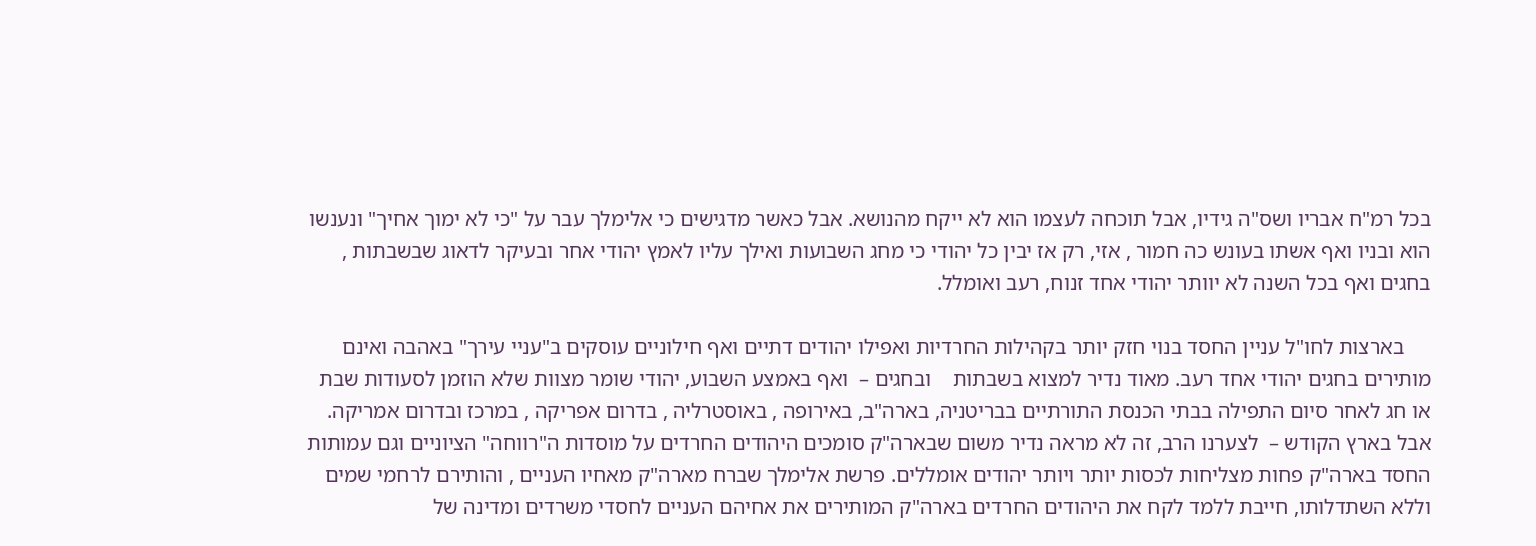בכל רמ"ח אבריו ושס"ה גידיו, אבל תוכחה לעצמו הוא לא ייקח מהנושא. אבל כאשר מדגישים כי אלימלך עבר על "כי לא ימוך אחיך" ונענשו הוא ובניו ואף אשתו בעונש כה חמור , אזי, רק אז יבין כל יהודי כי מחג השבועות ואילך עליו לאמץ יהודי אחר ובעיקר לדאוג שבשבתות , בחגים ואף בכל השנה לא יוותר יהודי אחד זנוח, רעב ואומלל.

     בארצות לחו"ל עניין החסד בנוי חזק יותר בקהילות החרדיות ואפילו יהודים דתיים ואף חילוניים עוסקים ב"עניי עירך" באהבה ואינם מותירים בחגים יהודי אחד רעב. מאוד נדיר למצוא בשבתות    ובחגים –  ואף באמצע השבוע, יהודי שומר מצוות שלא הוזמן לסעודות שבת או חג לאחר סיום התפילה בבתי הכנסת התורתיים בבריטניה, בארה"ב, באירופה , באוסטרליה , בדרום אפריקה , במרכז ובדרום אמריקה. אבל בארץ הקודש –  לצערנו הרב, זה לא מראה נדיר משום שבארה"ק סומכים היהודים החרדים על מוסדות ה"רווחה" הציוניים וגם עמותות החסד בארה"ק פחות מצליחות לכסות יותר ויותר יהודים אומללים. פרשת אלימלך שברח מארה"ק מאחיו העניים , והותירם לרחמי שמים וללא השתדלותו, חייבת ללמד לקח את היהודים החרדים בארה"ק המותירים את אחיהם העניים לחסדי משרדים ומדינה של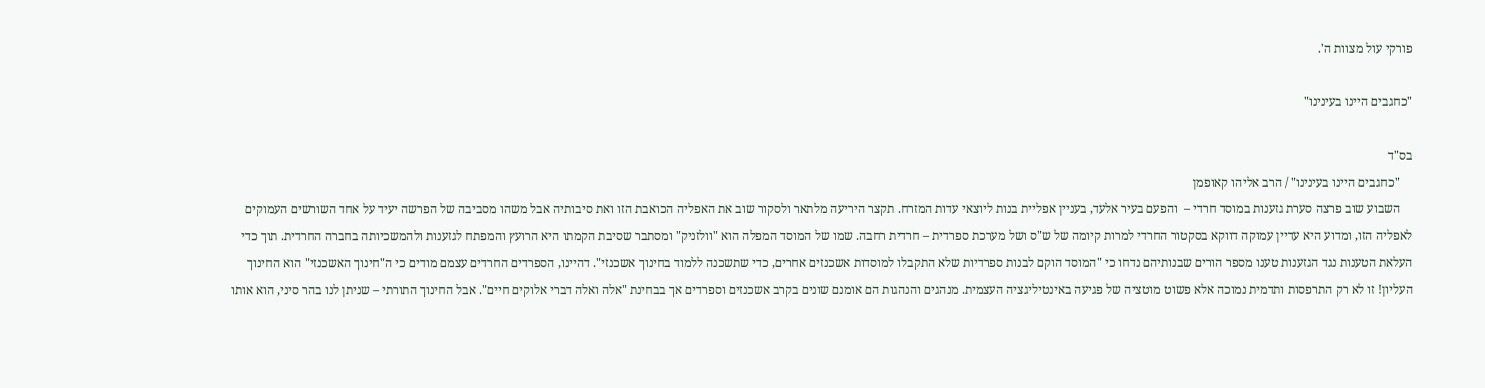פורקי עול מצוות ה'.

"כחגבים היינו בעינינו"

בס"ד
    "כחגבים היינו בעינינו" / הרב אליהו קאופמן
    השבוע שוב פרצה סערת גזענות במוסד חרדי –  והפעם בעיר אלעד, בעניין אפליית בנות ליוצאי עדות המזרח. תקצר היריעה מלתאר ולסקור שוב את האפליה הכואבת הזו ואת סיבותיה אבל משהו מסביבה של הפרשה יעיד על אחד השורשים העמוקים לאפליה הזו, ומדוע היא עדיין עמוקה דווקא בסקטור החרדי למרות קיומה של ש"ס ושל מערכת ספרדית – חרדית רחבה. שמו של המוסד המפלה הוא "וולזניק" ומסתבר שסיבת הקמתו היא הרועץ והמפתח לגזענות ולהמשכיותה בחברה החרדית. תוך כדי העלאת הטענות נגד הגזענות טענו מספר הורים שבנותיהם נדחו כי "המוסד הוקם לבנות ספרדיות שלא התקבלו למוסדות אשכנזים אחרים, כדי שתשכנה ללמוד בחינוך אשכנזי". דהיינו, הספרדים החרדים עצמם מודים כי ה"חינוך האשכנזי" הוא החינוך העליון! זו לא רק התרפסות ותדמית נמוכה אלא פשוט מוטציה של פגיעה באינטיליגציה העצמית. מנהגים והנהגות הם אומנם שונים בקרב אשכנזים וספרדים אך בבחינת "אלה ואלה דברי אלוקים חיים". אבל החינוך התורתי – שניתן לנו בהר סיני, הוא אותו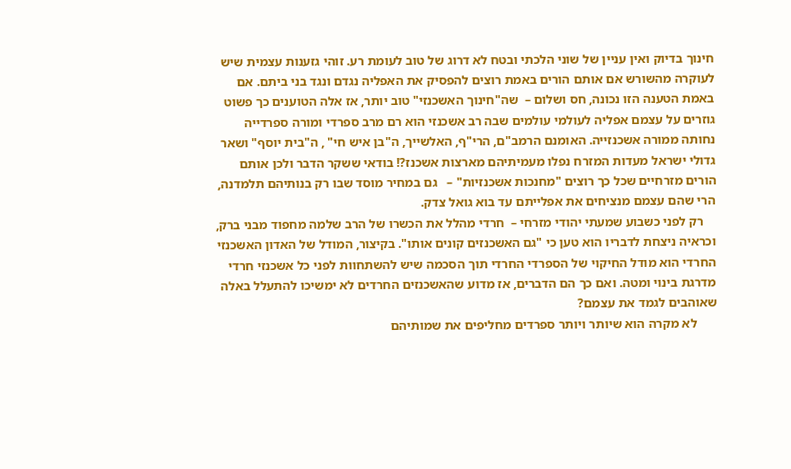חינוך בדיוק ואין עניין של שוני הלכתי ובטח לא דרוג של טוב לעומת רע. זוהי גזענות עצמית שיש לעוקרה מהשורש אם אותם הורים באמת רוצים להפסיק את האפליה נגדם ונגד בני ביתם. אם באמת הטענה הזו נכונה, חס ושלום –  שה"חינוך האשכנזי" טוב יותר, אז אלה הטוענים כך פשוט גוזרים על עצמם אפליה לעולמי עולמים שבה רב אשכנזי הוא רם מרב ספרדי ומורה ספרדייה נחותה ממורה אשכנזייה. האומנם הרמב"ם, הרי"ף, האלשייך, ה"בן איש חי" , ה"בית יוסף" ושאר גדולי ישראל מעדות המזרח נפלו מעמיתיהם מארצות אשכנז?! בודאי ששקר הדבר ולכן אותם הורים מזרחיים שכל כך רוצים "מחנכות אשכנזיות" –   גם במחיר מוסד שבו רק בנותיהם תלמדנה, הרי שהם עצמם מנציחים את אפלייתם עד בוא גואל צדק.
    רק לפני כשבוע שמעתי יהודי מזרחי –  חרדי מהלל את הכשרו של הרב שלמה מחפוד מבני ברק, וכראיה ניצחת לדבריו הוא טען כי "גם האשכנזים קונים אותו". בקיצור, המודל של האדון האשכנזי החרדי הוא מודל החיקוי של הספרדי החרדי תוך הסכמה שיש להשתחוות לפני כל אשכנזי חרדי מדרגת בינוי ומטה. ואם כך הם הדברים, אז מדוע שהאשכנזים החרדים לא ימשיכו להתעלל באלה שאוהבים לגמד את עצמם?
      לא מקרה הוא שיותר ויותר ספרדים מחליפים את שמותיהם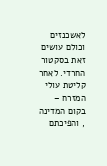לאשכנזים וכולם עושים זאת בסקטור החרדי. לאחר קליטת עולי המזרח –  בקום המדינה , והפיכתם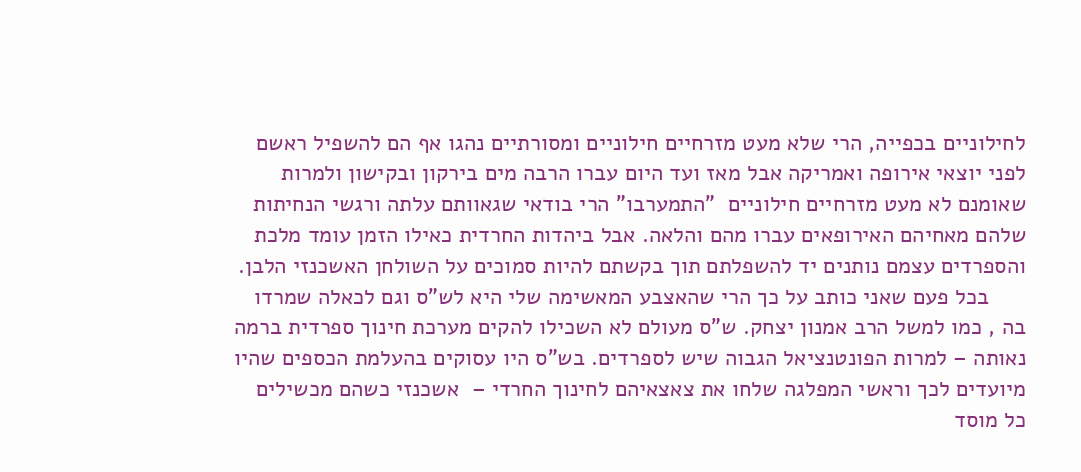לחילוניים בכפייה, הרי שלא מעט מזרחיים חילוניים ומסורתיים נהגו אף הם להשפיל ראשם לפני יוצאי אירופה ואמריקה אבל מאז ועד היום עברו הרבה מים בירקון ובקישון ולמרות שאומנם לא מעט מזרחיים חילוניים  "התמערבו" הרי בודאי שגאוותם עלתה ורגשי הנחיתות שלהם מאחיהם האירופאים עברו מהם והלאה. אבל ביהדות החרדית כאילו הזמן עומד מלכת והספרדים עצמם נותנים יד להשפלתם תוך בקשתם להיות סמוכים על השולחן האשכנזי הלבן.
      בכל פעם שאני כותב על כך הרי שהאצבע המאשימה שלי היא לש"ס וגם לכאלה שמרדו בה , כמו למשל הרב אמנון יצחק. ש"ס מעולם לא השכילו להקים מערכת חינוך ספרדית ברמה נאותה – למרות הפונטנציאל הגבוה שיש לספרדים. בש"ס היו עסוקים בהעלמת הכספים שהיו מיועדים לכך וראשי המפלגה שלחו את צאצאיהם לחינוך החרדי –  אשכנזי כשהם מכשילים כל מוסד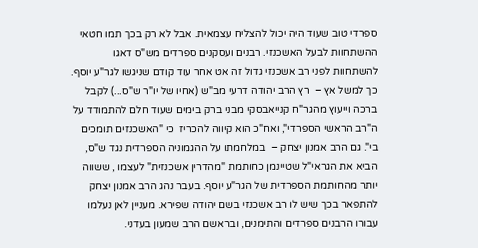ספרדי טוב שעוד היה יכול להצליח עצמאית. אבל לא רק בכך תמו חטאי ההשתחוות לבעל האשכנזי. רבנים ועסקנים ספרדים מש"ס דאגו להשתחוות לפני רב אשכנזי גדול זה אט אחר עוד קודם שניגשו לגר"ע יוסף. כך למשל אץ –  רץ הרב יהודה דרעי מב"ש (אחיו של יו"ר ש"ס...) לקבל ברכה וייעוץ מהגר"ח קנייאבסקי מבני ברק בימים שעוד חלם להתמודד על ה"רב הראשי הספרדי", ואח"כ הוא קיווה להכריז  כי "האשכנזים תומכים בי". גם הרב אמנון יצחק –  במלחמתו על ההגמוניה הספרדית נגד ש"ס, הביא את הגראי"ל שטיינמן כחותמת "מהדרין אשכנזית" לעצמו , ששווה יותר מהחותמת הספרדית של הגר"ע יוסף. בעבר נהג הרב אמנון יצחק להתפאר בכך שיש לו רב אשכנזי בשם יהודה שפירא. מעניין לאן נעלמו עבורו הרבנים ספרדים והתימנים, ובראשם הרב שמעון בעדני.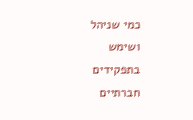כמי שניהל ושימש בתפקידים חברתיים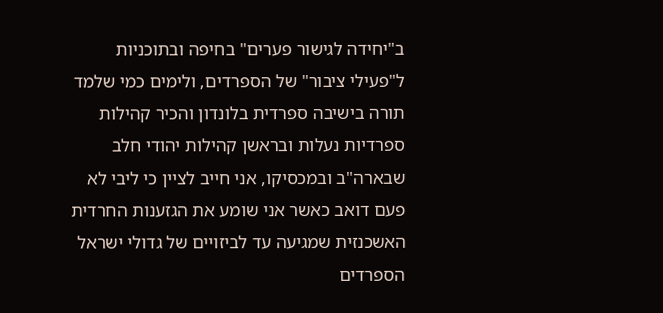ב"יחידה לגישור פערים" בחיפה ובתוכניות ל"פעילי ציבור" של הספרדים, ולימים כמי שלמד תורה בישיבה ספרדית בלונדון והכיר קהילות ספרדיות נעלות ובראשן קהילות יהודי חלב שבארה"ב ובמכסיקו, אני חייב לציין כי ליבי לא פעם דואב כאשר אני שומע את הגזענות החרדית האשכנזית שמגיעה עד לביזויים של גדולי ישראל הספרדים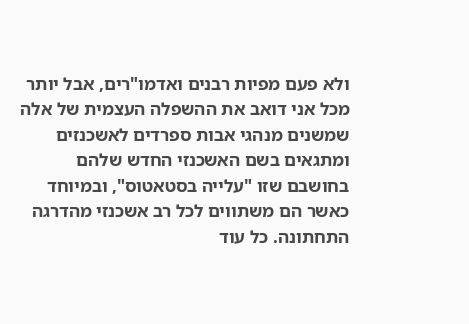ולא פעם מפיות רבנים ואדמו"רים, אבל יותר מכל אני דואב את ההשפלה העצמית של אלה שמשנים מנהגי אבות ספרדים לאשכנזים ומתגאים בשם האשכנזי החדש שלהם בחושבם שזו "עלייה בסטאטוס", ובמיוחד כאשר הם משתווים לכל רב אשכנזי מהדרגה התחתונה. כל עוד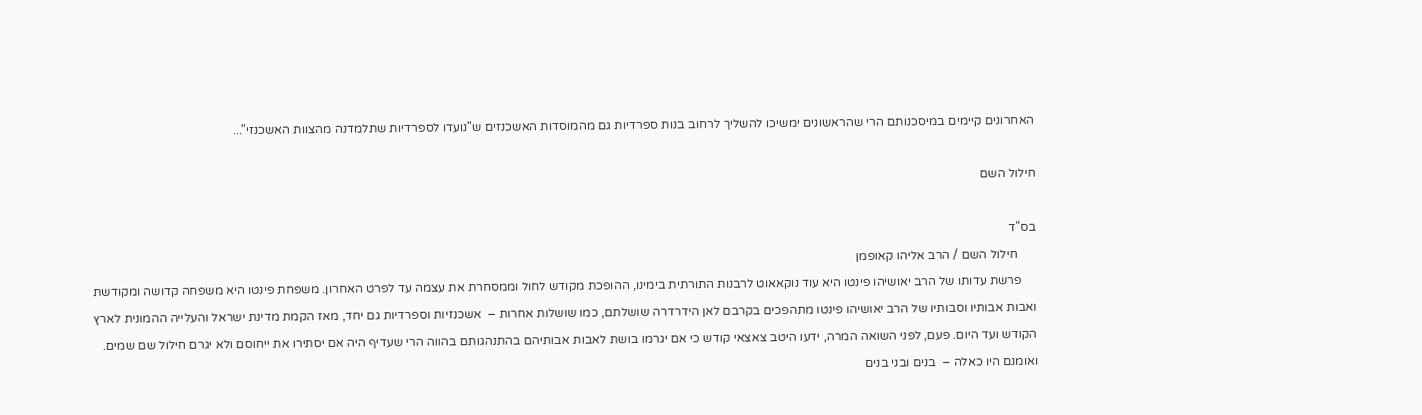האחרונים קיימים במיסכנותם הרי שהראשונים ימשיכו להשליך לרחוב בנות ספרדיות גם מהמוסדות האשכנזים ש"נועדו לספרדיות שתלמדנה מהצוות האשכנזי"...

חילול השם

בס"ד
      חילול השם / הרב אליהו קאופמן
     פרשת עדותו של הרב יאושיהו פינטו היא עוד נוקאאוט לרבנות התורתית בימינו, ההופכת מקודש לחול וממסחרת את עצמה עד לפרט האחרון. משפחת פינטו היא משפחה קדושה ומקודשת ואבות אבותיו וסבותיו של הרב יאושיהו פינטו מתהפכים בקרבם לאן הידרדרה שושלתם, כמו שושלות אחרות –  אשכנזיות וספרדיות גם יחד, מאז הקמת מדינת ישראל והעלייה ההמונית לארץ הקודש ועד היום. פעם, לפני השואה המרה, ידעו היטב צאצאי קודש כי אם יגרמו בושת לאבות אבותיהם בהתנהגותם בהווה הרי שעדיף היה אם יסתירו את ייחוסם ולא יגרם חילול שם שמים. ואומנם היו כאלה –  בנים ובני בנים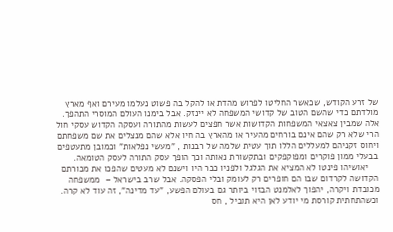של זרע הקודש, שכאשר החליטו לפרוש מהדת או להקל בה פשוט נעלמו מעירם ואף מארץ מולדתם כדי שהשם הטוב של קדושי המשפחה לא יינזק. אבל בימנו העולם המוסרי התהפך. אלה שמבין צאצאי המשפחות הקדושות אשר חפצים לעשות מהתורה ועסקה הקדוש עסקי חול הרי שלא רק שהם אינם בורחים מהעיר או מהארץ בה חיו אלא שהם מנצלים את שם משפחתם ויחוס זקניהם למעללים הללו תוך עטית שלמה של רבנות , "מעשי נפלאות" וכמובן מתעטפים בבעלי ממון פוקרים ומפוקפקים ובתקשורת נאותה וכך הופך עסק התורה לעסק הטומאה.
    יאושיהו פינטו לא המציא את הגלגל ולפניו כבר היו וישנם לא מעטים שהפכו את מכורתם הקדושה לקרדום שבו הם חופרים רק לעומק ובלי הפסקה. אבל שרב בישראל –  ממשפחה מכובדת ויקרה, יהפוך לאלמנט הבזוי ביותר גם בעולם הפשע, "עד מדינה", זה עוד לא קרה. וכשהתחתית קורסת מי יודע לאן היא תוביל , חס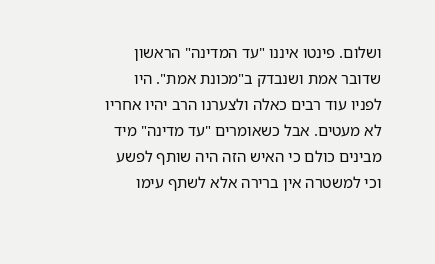ושלום. פינטו איננו "עד המדינה" הראשון שדובר אמת ושנבדק ב"מכונת אמת". היו לפניו עוד רבים כאלה ולצערנו הרב יהיו אחריו לא מעטים. אבל כשאומרים "עד מדינה" מיד מבינים כולם כי האיש הזה היה שותף לפשע וכי למשטרה אין ברירה אלא לשתף עימו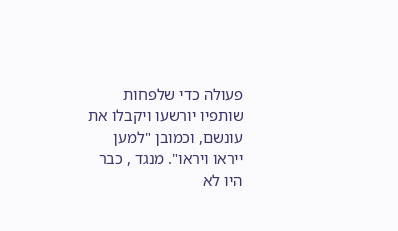פעולה כדי שלפחות שותפיו יורשעו ויקבלו את עונשם, וכמובן "למען ייראו ויראו". מנגד , כבר היו לא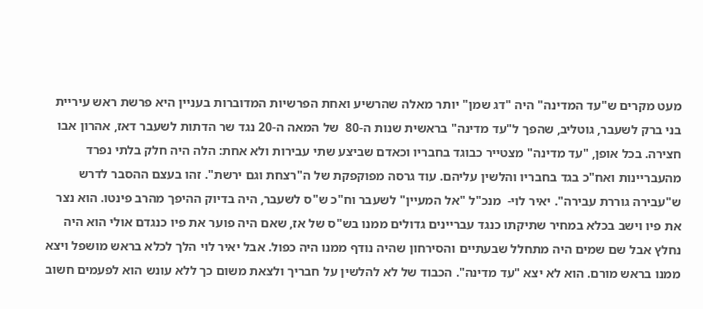מעט מקרים ש"עד המדינה" היה "דג שמן" יותר מאלה שהרשיע ואחת הפרשיות המדוברות בעניין היא פרשת ראש עיריית בני ברק לשעבר, גוטליב, שהפך ל"עד מדינה" בראשית שנות ה-80  של המאה ה-20 נגד שר הדתות לשעבר דאז, אהרון אבו חצירה. בכל אופן, "עד מדינה" מצטייר כבוגד בחבריו וכאדם שביצע שתי עבירות ולא אחת: הלה היה חלק בלתי נפרד מהעבריינות ואח"כ בגד בחבריו והלשין עליהם. עוד גרסה מפוקפקת של ה"רצחת וגם ירשת". זהו בעצם ההסבר לדרש ש"עבירה גוררת עבירה". יאיר לוי-  מנכ"ל "אל המעיין" לשעבר וח"כ ש"ס לשעבר, היה בדיוק ההיפך מהרב פינטו. הוא נצר את פיו וישב בכלא במחיר שתיקתו כנגד עבריינים גדולים ממנו בש"ס של אז, שאם היה פוער את פיו כנגדם אולי הוא היה נחלץ אבל שם שמים היה מתחלל שבעתיים והסירחון שהיה נודף ממנו היה כפול. אבל יאיר לוי הלך לכלא בראש מושפל ויצא ממנו בראש מורם. הוא לא יצא "עד מדינה". הכבוד של לא להלשין על חבריך ולצאת משום כך ללא עונש הוא לפעמים חשוב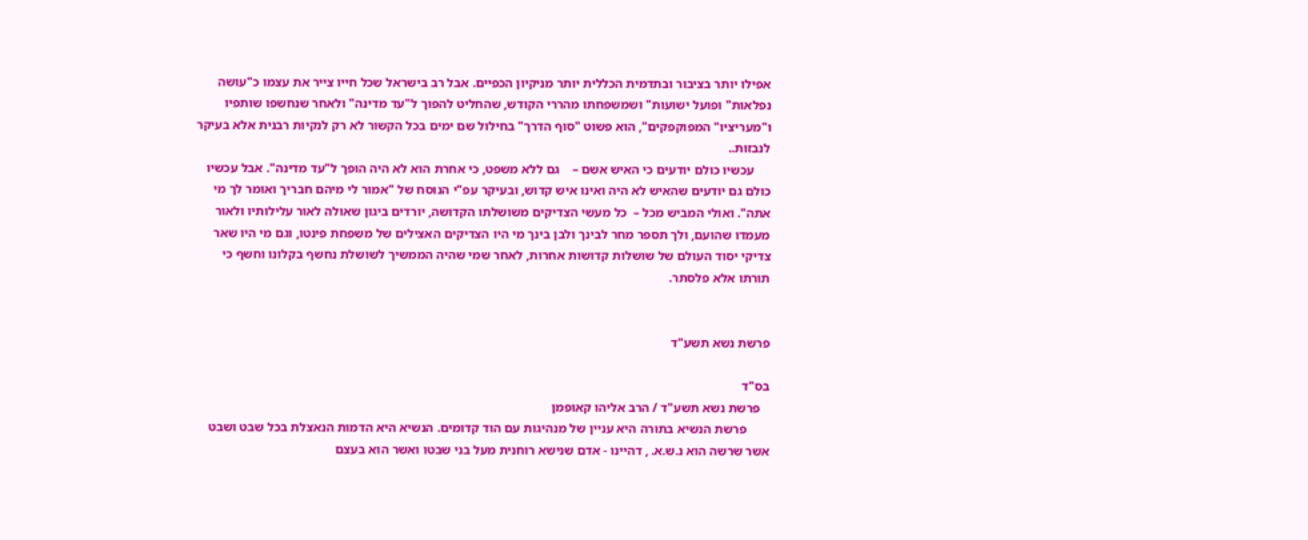אפילו יותר בציבור ובתדמית הכללית יותר מניקיון הכפיים. אבל רב בישראל שכל חייו צייר את עצמו כ"עושה נפלאות" ופועל ישועות" ושמשפחתו מהררי הקודש, שהחליט להפוך ל"עד מדינה" ולאחר שנחשפו שותפיו ו"מעריציו" המפוקפקים", הוא פשוט "סוף הדרך" בחילול שם ימים בכל הקשור לא רק לנקיות רבנית אלא בעיקר לנבזות..
     עכשיו כולם יודעים כי האיש אשם –    גם ללא משפט, כי אחרת הוא לא היה הופך ל"עד מדינה". אבל עכשיו כולם גם יודעים שהאיש לא היה ואינו איש קדוש, ובעיקר עפ"י הנוסח של "אמור לי מיהם חבריך ואומר לך מי אתה". ואולי המביש מכל –  כל מעשי הצדיקים משושלתו הקדושה, יורדים ביגון שאולה לאור עלילותיו ולאור מעמדו שהועם, ולך תספר מחר לבינך ולבן בינך מי היו הצדיקים האצילים של משפחת פינטו, וגם מי היו שאר צדיקי יסוד העולם של שושלות קדושות אחרות, לאחר שמי שהיה הממשיך לשושלת נחשף בקלונו וחשף כי תורתו אלא פלסתר.


פרשת נשא תשע"ד

בס"ד
   פרשת נשא תשע"ד / הרב אליהו קאופמן
       פרשת הנשיא בתורה היא עניין של מנהיגות עם הוד קדומים. הנשיא היא הדמות הנאצלת בכל שבט ושבט אשר שרשה הוא נ.ש.א. , דהיינו - אדם שנישא רוחנית מעל בני שבטו ואשר הוא בעצם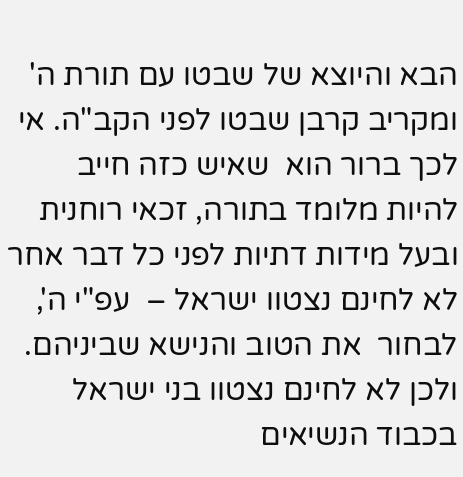הבא והיוצא של שבטו עם תורת ה' ומקריב קרבן שבטו לפני הקב"ה. אי לכך ברור הוא  שאיש כזה חייב להיות מלומד בתורה, זכאי רוחנית ובעל מידות דתיות לפני כל דבר אחר לא לחינם נצטוו ישראל –  עפ"י ה', לבחור  את הטוב והנישא שביניהם. ולכן לא לחינם נצטוו בני ישראל בכבוד הנשיאים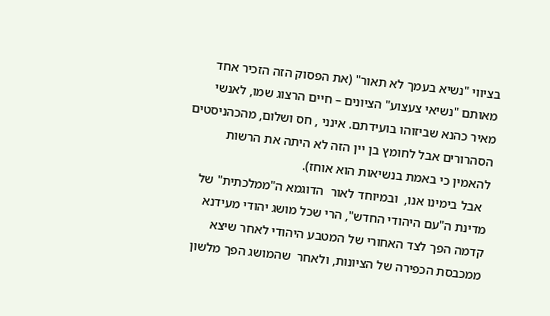בציווי "נשיא בעמך לא תאור" (את הפסוק הזה הזכיר אחד מאותם "נשיאי צעצוע" הציונים – חיים הרצוג שמו, לאנשי מאיר כהנא שביזוהו בועידתם. אינני , חס ושלום, מהכהניסטים הסהרורים אבל לחומץ בן יין הזה לא היתה את הרשות להאמין כי באמת בנשיאות הוא אוחז).
  אבל בימינו אנו,  ובמיוחד לאור  הדוגמא ה"ממלכתית" של מדינת ה"עם היהודי החדש", הרי שכל מושג יהודי מעידנא קדמה הפך לצד האחורי של המטבע היהודי לאחר שיצא ממכבסת הכפירה של הציונות, ולאחר  שהמושג הפך מלשון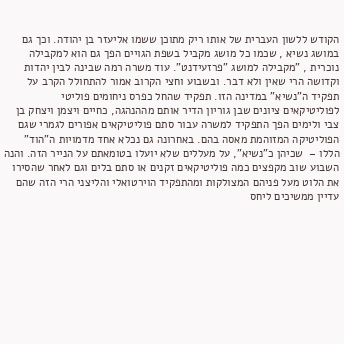הקודש ללשון העברית של אותו ריק מתוכן ששמו אליעזר בן יהודה. וכך גם במושג נשיא , שכמו כל מושג מקביל בשפת הגויים הפך גם הוא למקבילה            נוכרית , "מקבילה למושג "פרזעידנט". עוד משרה רמה שבינה לבין יהדות וקדושה הרי שאין ולא דבר. ובשבוע וחצי הקרוב אמור להתחולל הקרב על תפקיד ה"נשיא" במדינה הזו. תפקיד שהחל כפרס ניחומים פוליטי לפוליטיקאים ציונים שבן גוריון הדיר אותם מההנהגה, כחיים ויצמן ויצחק בן צבי ולימים הפך התפקיד למשרה עבור סתם פוליטיקאים אפורים לגמרי שגם הפוליטיקה המזוהמת מאסה בהם. באחרונה גם נכלא אחד מדמויות ה"הוד" הללו –  שכיהן כ"נשיא", על מעללים שלא יועלו בטומאתם על הנייר הזה. והנה השבוע שוב מקפצים כמה פוליטיקאים זקנים או סתם בלים וגם לאחר שהסירו את הלוט מעל פניהם המצולקות ומהתפקיד הוירטואלי והליצני הרי הזה שהם עדיין ממשיכים ליחס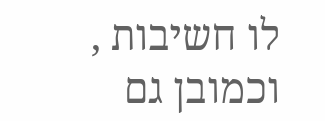לו חשיבות , וכמובן גם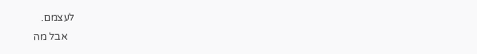לעצמם.
   אבל מה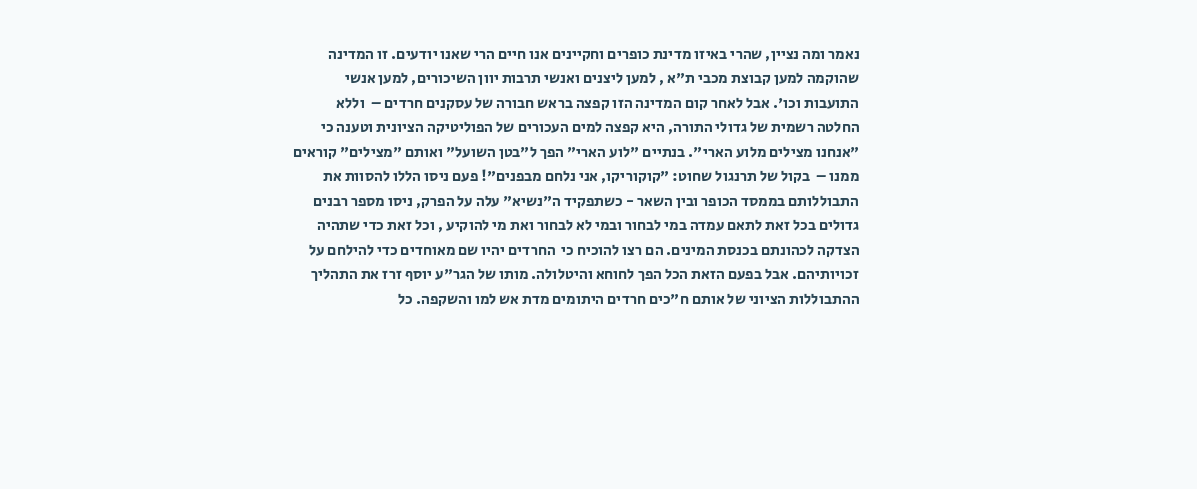נאמר ומה נציין, שהרי באיזו מדינת כופרים וחקיינים אנו חיים הרי שאנו יודעים. זו המדינה שהוקמה למען קבוצת מכבי ת"א , למען ליצנים ואנשי תרבות יוון השיכורים, למען אנשי התועבות וכו'. אבל לאחר קום המדינה הזו קפצה בראש חבורה של עסקנים חרדים –  וללא החלטה רשמית של גדולי התורה, היא קפצה למים העכורים של הפוליטיקה הציונית וטענה כי "אנחנו מצילים מלוע הארי". בנתיים "לוע הארי" הפך ל"בטן השועל" ואותם "מצילים" קוראים ממנו –  בקול של תרנגול שחוט: "קוקוריקו, אני נלחם מבפנים"! פעם ניסו הללו להסוות את התבוללותם בממסד הכופר ובין השאר - כשתפקיד ה"נשיא" עלה על הפרק, ניסו מספר רבנים גדולים בכל זאת לתאם עמדה במי לבחור ובמי לא לבחור ואת מי להוקיע , וכל זאת כדי שתהיה  הצדקה לכהונתם בכנסת המינים. הם רצו להוכיח כי  החרדים יהיו שם מאוחדים כדי להילחם על זכויותיהם. אבל בפעם הזאת הכל הפך לחוחא והיטלולה. מותו של הגר"ע יוסף זרז את התהליך ההתבוללות הציוני של אותם ח"כים חרדים היתומים מדת אש למו והשקפה. כל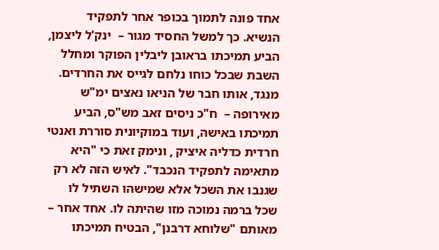אחד פונה לתמוך בכופר אחר לתפקיד הנשיא. כך למשל החסיד מגור –  ינק'ל ליצמן, הביע תמיכתו בראובן ליבלין הפוקר ומחלל השבת שבכל כוחו נלחם לגייס את החרדים. מנגד, אותו חבר של הניאו נאצים ימ"ש מאירופה –  ח"כ ניסים זאב מש"ס, הביע תמיכתו באישה, ועוד במוקיונית סוררת ואנטי חרדית כדליה איציק , ונימק זאת כי "היא מתאימה לתפקיד הנכבד". לאיש הזה לא רק שגנבו את השכל אלא שמישהו השתיל לו שכל ברמה נמוכה מזו שהיתה לו. אחד אחר –  מאותם "שלוחא דרבנן", הבטיח תמיכתו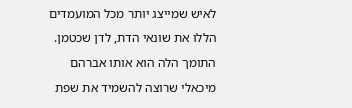לאיש שמייצג יותר מכל המועמדים הללו את שונאי הדת, לדן שכטמן. התומך הלה הוא אותו אברהם מיכאלי שרוצה להשמיד את שפת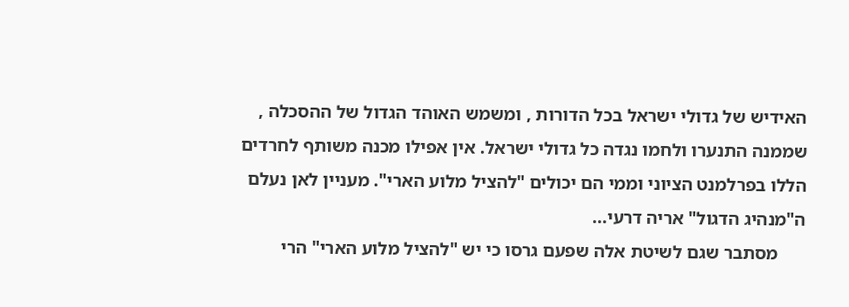האידיש של גדולי ישראל בכל הדורות , ומשמש האוהד הגדול של ההסכלה , שממנה התנערו ולחמו נגדה כל גדולי ישראל. אין אפילו מכנה משותף לחרדים הללו בפרלמנט הציוני וממי הם יכולים "להציל מלוע הארי". מעניין לאן נעלם ה"מנהיג הדגול" אריה דרעי...
      מסתבר שגם לשיטת אלה שפעם גרסו כי יש "להציל מלוע הארי" הרי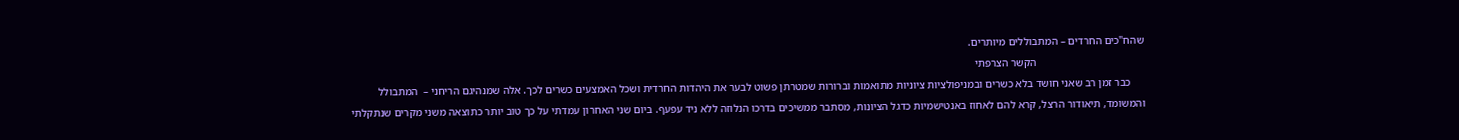שהח"כים החרדים – המתבוללים מיותרים.
                                        הקשר הצרפתי
     כבר זמן רב שאני חושד בלא כשרים ובמניפולציות ציוניות מתואמות וברורות שמטרתן פשוט לבער את היהדות החרדית ושכל האמצעים כשרים לכך. אלה שמנהיגם הריחני –  המתבולל והמשומד, תיאודור הרצל, קרא להם לאחוז באנטישמיות כדגל הציונות, מסתבר ממשיכים בדרכו הנלוזה ללא ניד עפעף. ביום שני האחרון עמדתי על כך טוב יותר כתוצאה משני מקרים שנתקלתי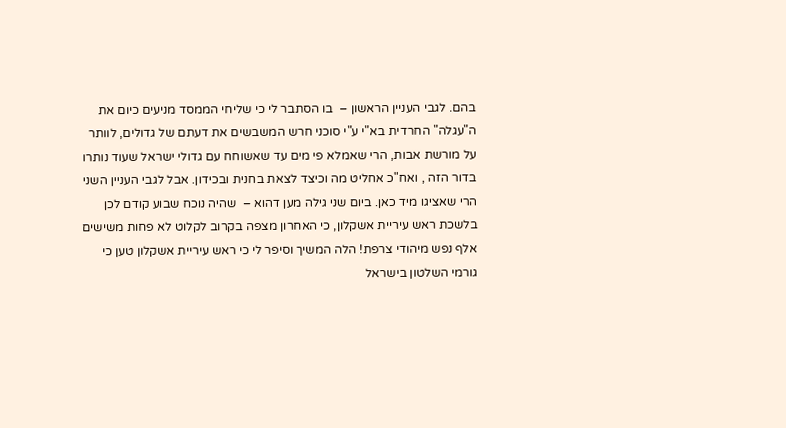בהם. לגבי העניין הראשון –  בו הסתבר לי כי שליחי הממסד מניעים כיום את ה"עגלה" החרדית בא"י ע"י סוכני חרש המשבשים את דעתם של גדולים, לוותר על מורשת אבות, הרי שאמלא פי מים עד שאשוחח עם גדולי ישראל שעוד נותרו בדור הזה , ואח"כ אחליט מה וכיצד לצאת בחנית ובכידון. אבל לגבי העניין השני הרי שאציגו מיד כאן. ביום שני גילה מען דהוא –  שהיה נוכח שבוע קודם לכן בלשכת ראש עיריית אשקלון, כי האחרון מצפה בקרוב לקלוט לא פחות משישים אלף נפש מיהודי צרפת! הלה המשיך וסיפר לי כי ראש עיריית אשקלון טען כי גורמי השלטון בישראל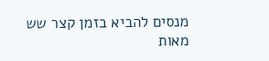מנסים להביא בזמן קצר שש מאות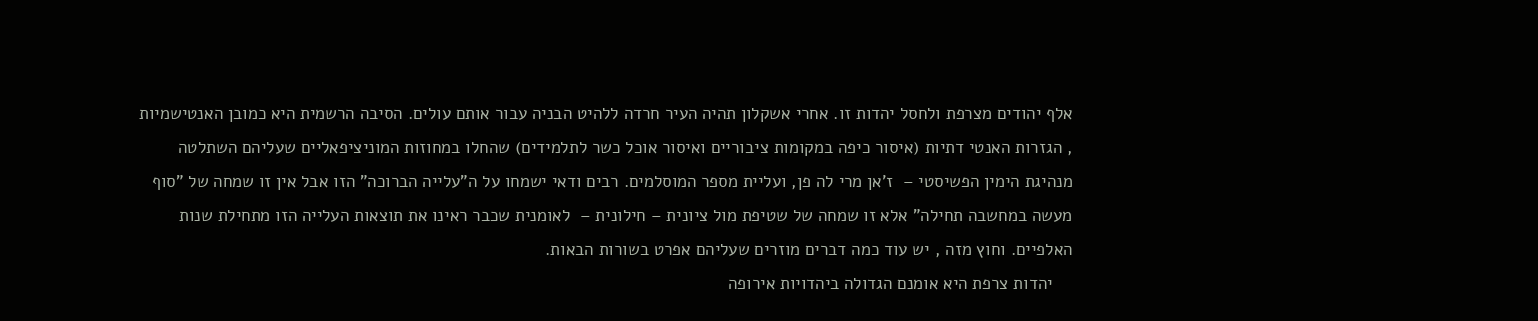אלף יהודים מצרפת ולחסל יהדות זו. אחרי אשקלון תהיה העיר חרדה ללהיט הבניה עבור אותם עולים. הסיבה הרשמית היא כמובן האנטישמיות , הגזרות האנטי דתיות (איסור כיפה במקומות ציבוריים ואיסור אוכל כשר לתלמידים) שהחלו במחוזות המוניציפאליים שעליהם השתלטה מנהיגת הימין הפשיסטי –  ז'אן מרי לה פן, ועליית מספר המוסלמים. רבים ודאי ישמחו על ה"עלייה הברוכה" הזו אבל אין זו שמחה של "סוף מעשה במחשבה תחילה" אלא זו שמחה של שטיפת מול ציונית – חילונית –  לאומנית שכבר ראינו את תוצאות העלייה הזו מתחילת שנות האלפיים. וחוץ מזה , יש עוד כמה דברים מוזרים שעליהם אפרט בשורות הבאות.
    יהדות צרפת היא אומנם הגדולה ביהדויות אירופה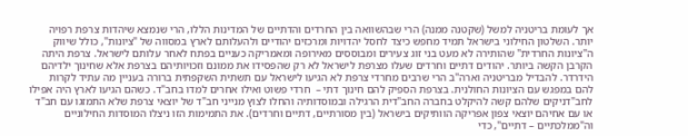אך לעומת בריטניה למשל (שקטנה ממנה) הרי שבהשוואה בין החרדים והדתיים של המדינות הללו, הרי שנמצא שיהדות צרפת רפויה יותר. השלטון החילוני בישראל תמיד מחפש כיצד לחסל יהדויות ומרכזים יהודיים ולהעלותם לארץ במסווה של "ציונות", כולל שיווק ה"ציונות החרדית" שהותירה לא מעט בני זוג צעירים ומבוססים מאירופה ומאמריקה כעניים בפתח לאחר עלותם לישראל. צרפת היתה הקרבן הקשה ביותר. יהודים דתיים וחרדים שעלו מצרפת לישראל לא רק שהפסידו את ממונם וזכויותיהם בצרפת אלא שחינוך ילדיהם הידרדר. להבדיל מבריטניה וארה"ב הרי שרבים מחרדי צרפת לא הגיעו לישראל עם תשתית השקפתית ברורה בעניין מה עתיד לקרות להם במפגש עם הציונות החולנית. בצרפת הספיק להם חינוך דתי –  חרדי פשוט ואילו אחרים למדו בחב"ד. כשהם הגיעו לארץ היה אפילו לחב"דניקים שלהם קשה להיקלט בחברה החב"דית הרגילה ובמוסדותיה והחלו לצוץ מנייני חב"ד של יוצאי צרפת שלא התמזגו עם חב"ד או עם אחיהם יוצאי צפון אפריקה הוותיקים בישראל (בין מסורתיים, דתיים וחרדים). את התמימות הזו ניצלו המוסדות החילוניים וה"ממלכתיים – דתיים", כדי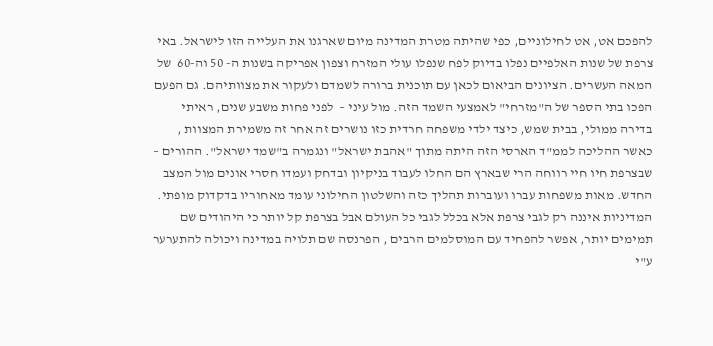להפכם אט, אט לחילוניים, כפי שהיתה מטרת המדינה מיום שארגנו את העלייה הזו לישראל. באי צרפת של שנות האלפיים נפלו בדיוק לפח שנפלו עולי המזרח וצפון אפריקה בשנות ה- 50 וה-60  של המאה העשרים. הציונים הביאום לכאן עם תוכנית ברורה לשמדם ולעקור את מצוותיהם. גם הפעם הפכו בתי הספר של ה"מזרחי" לאמצעי השמד הזה. מול עיני –  לפני פחות משבע שנים, ראיתי בדירה ממולי, בבית שמש, כיצד ילדי משפחה חרדית כזו נושרים זה אחר זה משמירת המצוות , כאשר ההליכה לממ"ד הארסי הזה היתה מתוך "אהבת ישראל" ונגמרה ב"שמד ישראל". ההורים –  שבצרפת חיו חיי רווחה הרי שבארץ הם החלו לעבוד בניקיון ובדחק ועמדו חסרי אונים מול המצב החדש. מאות משפחות עברו ועוברות תהליך כזה והשלטון החילוני עומד מאחוריו בדקדוק מופתי. המדיניות איננה רק לגבי צרפת אלא בכלל לגבי כל העולם אבל בצרפת קל יותר כי היהודים שם תמימים יותר, אפשר להפחיד עם המוסלמים הרבים , הפרנסה שם תלויה במדינה ויכולה להתערער ע"י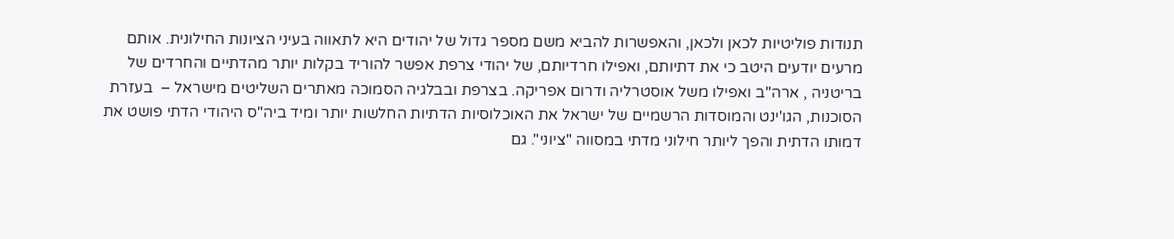תנודות פוליטיות לכאן ולכאן, והאפשרות להביא משם מספר גדול של יהודים היא לתאווה בעיני הציונות החילונית. אותם מרעים יודעים היטב כי את דתיותם, ואפילו חרדיותם, של יהודי צרפת אפשר להוריד בקלות יותר מהדתיים והחרדים של בריטניה , ארה"ב ואפילו משל אוסטרליה ודרום אפריקה. בצרפת ובבלגיה הסמוכה מאתרים השליטים מישראל –  בעזרת הסוכנות, הגו'ינט והמוסדות הרשמיים של ישראל את האוכלוסיות הדתיות החלשות יותר ומיד ביה"ס היהודי הדתי פושט את דמותו הדתית והפך ליותר חילוני מדתי במסווה "ציוני". גם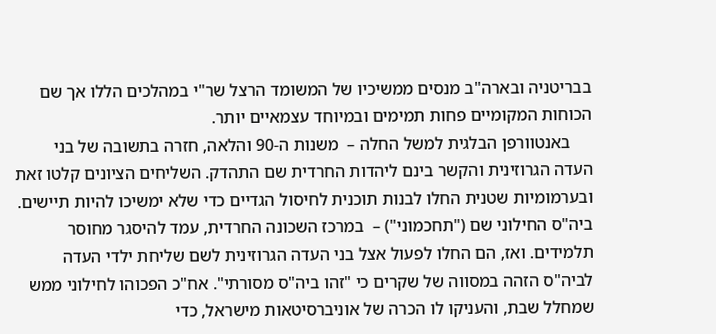בבריטניה ובארה"ב מנסים ממשיכיו של המשומד הרצל שר"י במהלכים הללו אך שם הכוחות המקומיים פחות תמימים ובמיוחד עצמאיים יותר.
     באנטוורפן הבלגית למשל החלה –  משנות ה-90 והלאה, חזרה בתשובה של בני העדה הגרוזינית והקשר בינם ליהדות החרדית שם התהדק. השליחים הציונים קלטו זאת ובערמומיות שטנית החלו לבנות תוכנית לחיסול הגדיים כדי שלא ימשיכו להיות תיישים. ביה"ס החילוני שם ("תחכמוני") –  במרכז השכונה החרדית, עמד להיסגר מחוסר תלמידים. ואז, הם החלו לפעול אצל בני העדה הגרוזינית לשם שליחת ילדי העדה לביה"ס הזהה במסווה של שקרים כי "זהו ביה"ס מסורתי". אח"כ הפכוהו לחילוני ממש שמחלל שבת, והעניקו לו הכרה של אוניברסיטאות מישראל, כדי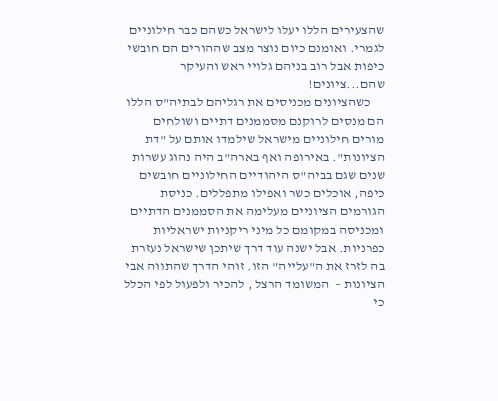שהצעירים הללו יעלו לישראל כשהם כבר חילוניים לגמרי. ואומנם כיום נוצר מצב שההורים הם חובשי כיפות אבל רוב בניהם גלויי ראש והעיקר שהם...ציונים!
     כשהציונים מכניסים את רגליהם לבתיה"ס הללו הם מנסים לרוקנם מסממנים דתיים ושולחים מורים חילוניים מישראל שילמדו אותם על "דת הציונות". באירופה ואף בארה"ב היה נהוג עשרות שנים שגם בביה"ס היהודיים החילוניים חובשים כיפה, אוכלים כשר ואפילו מתפללים. כניסת הגורמים הציוניים מעלימה את הסממנים הדתיים ומכניסה במקומם כל מיני ריקניות ישראליות כפרניות. אבל ישנה עוד דרך שיתכן שישראל נעזרת בה לזרז את ה"עלייה" הזו. זוהי הדרך שהתווה אבי הציונות –  המשומד הרצל , להכיר ולפעול לפי הכלל כי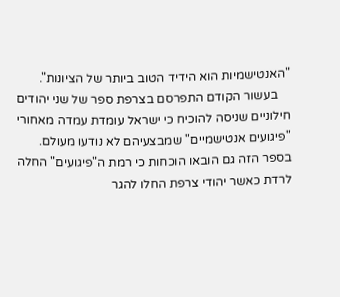"האנטישמיות הוא הידיד הטוב ביותר של הציונות".
    בעשור הקודם התפרסם בצרפת ספר של שני יהודים חילוניים שניסה להוכיח כי ישראל עומדת עמדה מאחורי "פיגועים אנטישמיים" שמבצעיהם לא נודעו מעולם. בספר הזה גם הובאו הוכחות כי רמת ה"פיגועים" החלה לרדת כאשר יהודי צרפת החלו להגר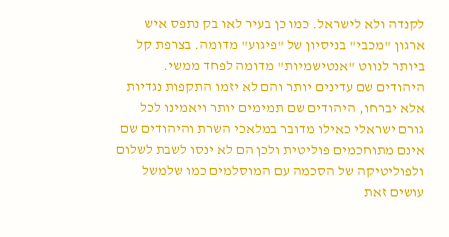לקנדה ולא לישראל. כמו כן בעיר לאו בק נתפס איש ארגון "מכבי" בניסיון של "פיגוע" מדומה. בצרפת קל ביותר לנווט "אנטישמיות" מדומה לפחד ממשי. היהודים שם עדינים יותר והם לא יזמו התקפות נגדיות אלא יברחו, היהודים שם תמימים יותר ויאמינו לכל גורם ישראלי כאילו מדובר במלאכי השרת והיהודים שם אינם מתוחכמים פוליטית ולכן הם לא ינסו לשבת לשלום ולפוליטיקה של הסכמה עם המוסלמים כמו שלמשל עושים זאת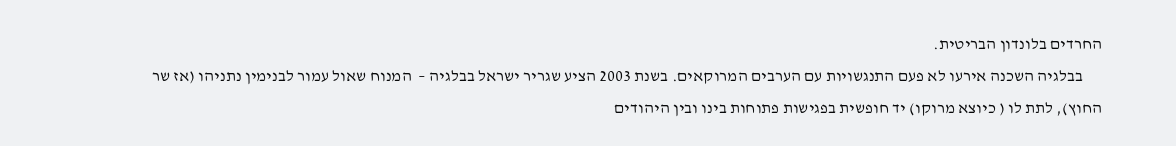החרדים בלונדון הבריטית.
      בבלגיה השכנה אירעו לא פעם התנגשויות עם הערבים המרוקאים. בשנת 2003 הציע שגריר ישראל בבלגיה –  המנוח שאול עמור לבנימין נתניהו (אז שר החוץ), לתת לו ( כיוצא מרוקו) יד חופשית בפגישות פתוחות בינו ובין היהודים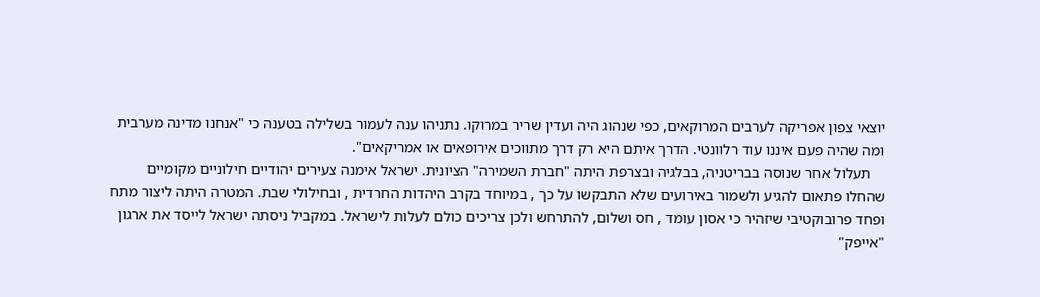יוצאי צפון אפריקה לערבים המרוקאים, כפי שנהוג היה ועדין שריר במרוקו. נתניהו ענה לעמור בשלילה בטענה כי "אנחנו מדינה מערבית ומה שהיה פעם איננו עוד רלוונטי. הדרך איתם היא רק דרך מתווכים אירופאים או אמריקאים".
    תעלול אחר שנוסה בבריטניה, בבלגיה ובצרפת היתה "חברת השמירה" הציונית. ישראל אימנה צעירים יהודיים חילוניים מקומיים שהחלו פתאום להגיע ולשמור באירועים שלא התבקשו על כך , במיוחד בקרב היהדות החרדית , ובחילולי שבת. המטרה היתה ליצור מתח ופחד פרובוקטיבי שיזהיר כי אסון עומד , חס ושלום, להתרחש ולכן צריכים כולם לעלות לישראל. במקביל ניסתה ישראל לייסד את ארגון "אייפק"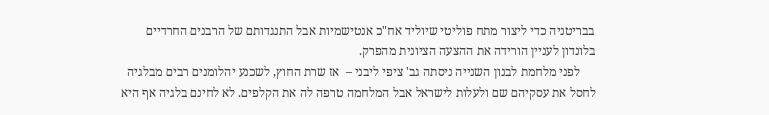בבריטניה כדי ליצור מתח פוליטי שיוליד אח"כ אנטישמיות אבל התנגדותם של הרבנים החרדיים בלונדון לעניין הורידה את ההצעה הציונית מהפרק.
     לפני מלחמת לבנון השנייה ניסתה גב' ציפי ליבני –  אז שרת החוץ, לשכנע יהלומנים רבים מבלגיה לחסל את עסקיהם שם ולעלות לישראל אבל המלחמה טרפה לה את הקלפים. לא לחינם בלגיה אף היא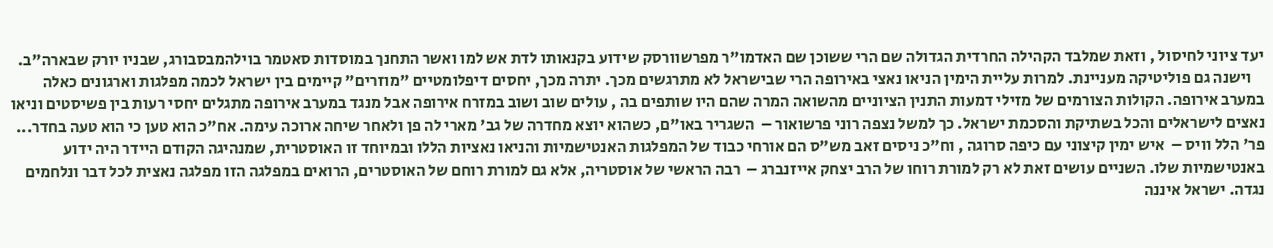יעד ציוני לחיסול , וזאת שמלבד הקהילה החרדית הגדולה שם הרי ששוכן שם האדמו"ר מפרשוורסק שידוע בקנאותו לדת אש למו ואשר התחנך במוסדות סאטמר בוילהמבסבורג, שבניו יורק שבארה"ב.
    וישנה גם פוליטיקה מעניינת. למרות עליית הימין הניאו נאצי באירופה הרי שבישראל לא מתרגשים מכך. יתרה מכך, יחסים דיפלומטיים "מוזרים" קיימים בין ישראל לכמה מפלגות וארגונים כאלה במערב אירופה. הקולות הצורמים של מזילי דמעות התנין הציוניים מהשואה המרה שהם היו שותפים בה , עולים שוב ושוב במזרח אירופה אבל מנגד במערב אירופה מתגלים יחסי רעות בין פשיסטים וניאו נאצים לישראלים והכל בשתיקת והסכמת ישראל. כך למשל נצפה רוני פרשואור –  השגריר באו"ם, כשהוא יוצא מחדרה של גב' מארי לה פן ולאחר שיחה ארוכה עימה. אח"כ הוא טען כי הוא טעה בחדר... פר' הלל וויס –  איש ימין קיצוני עם כיפה סרוגה , וח"כ ניסים זאב מש"ס הם אורחי כבוד של המפלגות האנטישמיות והניאו נאציות הללו ובמיוחד זו האוסטרית, שמנהיגה הקודם היידר היה ידוע באנטישמיות שלו. השניים עושים זאת לא רק למורת רוחו של הרב יצחק אייזנברג –  רבה הראשי של אוסטריה, אלא גם למורת רוחם של האוסטרים, הרואים במפלגה הזו מפלגה נאצית לכל דבר ונלחמים נגדה. ישראל איננה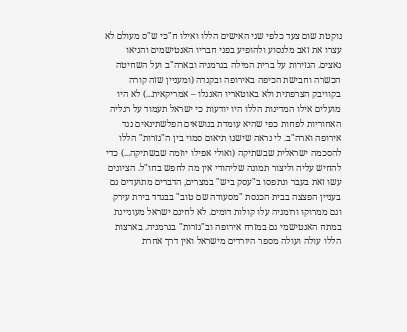נוקטת שום צעד כלפי שני האישים הללו ואילו ח"כי ש"ס מעולם לא עצרו את זאב מלנסוע ולהופיע בפני חבריו האנטישמים והניאו נאצים. הגזירות על ברית המילה בגרמניה ובארה"ב ועל השחיטה הכשרה וחבישת הכיפה באירופה ובקנדה (ומעניין שזה קורה בקוויבק הצרפתית ולא באוטאריו האנגלו – אמריקאית...) לא היו מועלים אילו המדינות הללו היו יודעות כי ישראל תעמוד על רגליה האחוריות לפחות כפי שהיא עומדת בנושאים הפלשתינאים נגד אירופה וארה"ב. לי נראה שישנו תיאום סמוי בין ה"גזרות" הללו להסכמה ישראלית שבשתיקה (ואולי אפילו יוזמה שבשתיקה...) כדי להחיש עליה וליצור תמונה שליהודי אין מה לחפש בחו"ל. הציונים עשו זאת בעבר ונתפסו ב"עסק ביש" במצרים, הדברים מתועדים גם בעניין הפצצה בבית הכנסת "מסעודה שם טוב" בבגדד בירת עירק וגם ממרוקו ורומניה עלו קולות דומים. לא לחינם ישראל מעוניינת במתח האנטישמי גם במזרח אירופה וב"גזרות" בגרמניה. בארצות הללו עולה ועולה מספר היורדים מישראל ואין דרך אחרת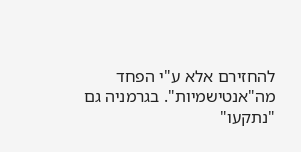להחזירם אלא ע"י הפחד מה"אנטישמיות". בגרמניה גם "נתקעו"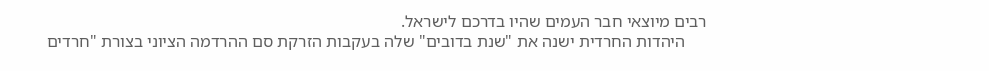רבים מיוצאי חבר העמים שהיו בדרכם לישראל.
     היהדות החרדית ישנה את "שנת בדובים" שלה בעקבות הזרקת סם ההרדמה הציוני בצורת "חרדים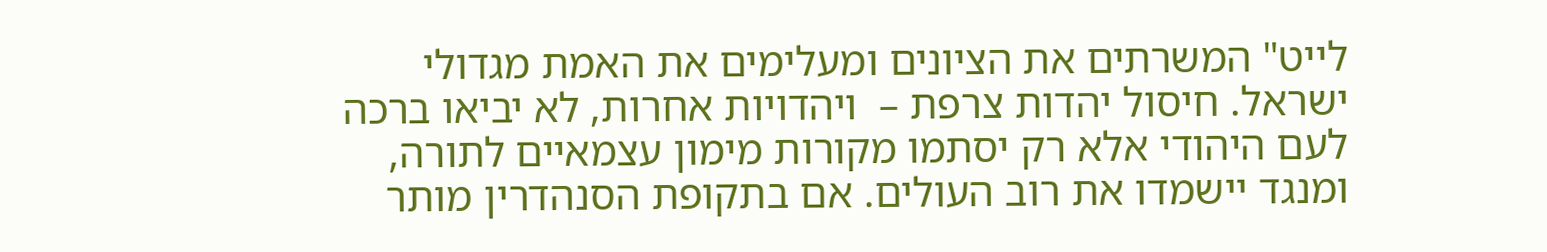לייט" המשרתים את הציונים ומעלימים את האמת מגדולי ישראל. חיסול יהדות צרפת –  ויהדויות אחרות, לא יביאו ברכה לעם היהודי אלא רק יסתמו מקורות מימון עצמאיים לתורה, ומנגד יישמדו את רוב העולים. אם בתקופת הסנהדרין מותר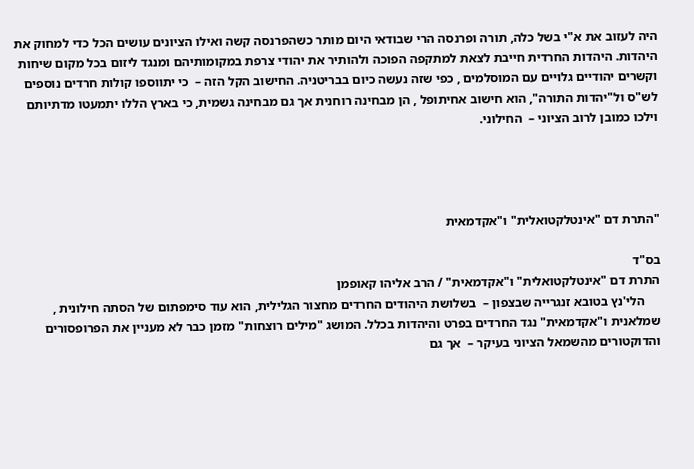היה לעזוב את א"י בשל כלה, תורה ופרנסה הרי שבודאי היום מותר כשהפרנסה קשה ואילו הציונים עושים הכל כדי למחוק את היהדות. היהדות החרדית חייבת לצאת למתקפה הפוכה ולהותיר את יהודי צרפת במקומותיהם ומנגד ליזום בכל מקום שיחות וקשרים יהודיים גלויים עם המוסלמים , כפי שזה נעשה כיום בבריטניה. החישוב הקל הזה –  כי יתווספו קולות חרדים נוספים לש"ס ול"יהדות התורה", הוא חישוב אחיתופל , הן מבחינה רוחנית אך גם מבחינה גשמית, כי בארץ הללו יתמעטו מדתיותם וילכו כמובן לרוב הציוני –  החילוני.




"התרת דם "אינטלקטואלית" ו"אקדמאית

בס"ד
התרת דם "אינטלקטואלית" ו"אקדמאית" / הרב אליהו קאופמן
     הלי'נץ בטובא זנגרייה שבצפון –  בשלושת היהודים החרדים מחצור הגלילית, הוא עוד סימפתום של הסתה חילונית , שמלאנית ו"אקדמאית" נגד החרדים בפרט והיהדות בכלל. המושג "מילים רוצחות" מזמן כבר לא מעניין את הפרופסורים והדוקטורים מהשמאל הציוני בעיקר –  אך גם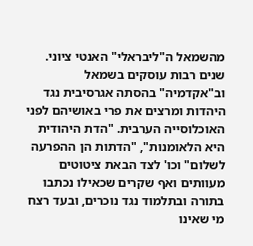מהשמאל ה"ליבראלי" האנטי ציוני. שנים רבות עוסקים בשמאל וב"אקדמיה" בהסתה אגרסיבית נגד היהדות ומרצים את פרי באושיהם לפני האוכלוסייה הערבית. "הדת היהודית היא הלאומנות", "הדתות הן ההפרעה לשלום" וכו' לצד הבאת ציטוטים מעוותים ואף שקרים שכאילו נכתבו בתורה ובתלמוד נגד נוכרים, ובעד רצח מי שאינו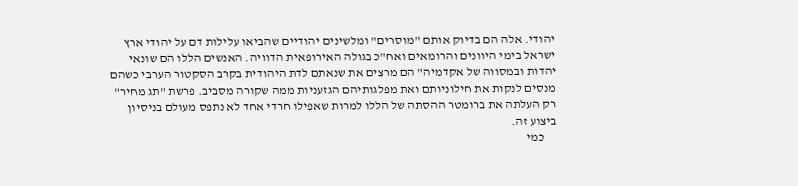יהודי. אלה הם בדיוק אותם "מוסרים" ומלשינים יהודיים שהביאו עלילות דם על יהודי ארץ ישראל בימי היוונים והרומאים ואח"כ בגולה האירופאית הדוויה. האנשים הללו הם שונאי יהדות ובמסווה של אקדמיה" הם מרצים את שנאתם לדת היהודית בקרב הסקטור הערבי כשהם מנסים לנקות את חילוניותם ואת מפלגותיהם הגזעניות ממה שקורה מסביב. פרשת "תג מחיר" רק העלתה את ברומטר ההסתה של הללו למרות שאפילו חרדי אחד לא נתפס מעולם בניסיון ביצוע זה.
     כמי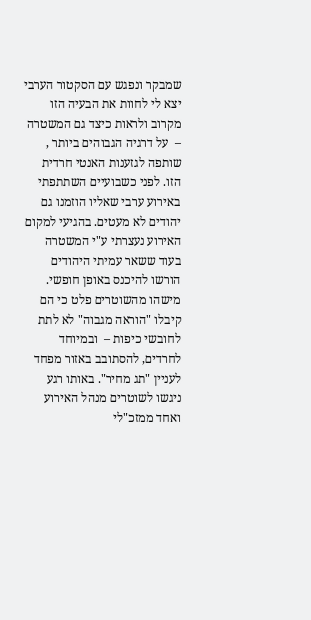שמבקר ונפגש עם הסקטור הערבי יצא לי לחוות את הבעיה הזו מקרוב ולראות כיצד גם המשטרה –  על דרגיה הגבוהים ביותר , שותפה לגזענות האנטי חרדית הזו. לפני כשבועיים השתתפתי באירוע ערבי שאליו הוזמנו גם יהודים לא מעטים. בהגיעי למקום האירוע נעצרתי ע"י המשטרה בעוד ששאר עמיתי היהודים הורשו להיכנס באופן חופשי. מישהו מהשוטרים פלט כי הם קיבלו "הוראה מגבוה" לא לתת לחובשי כיפות –  ובמיוחד לחרדים, להסתובב באזור מפחד לעניין "תג מחיר". באותו רגע ניגשו לשוטרים מנהל האירוע ואחד ממזכ"לי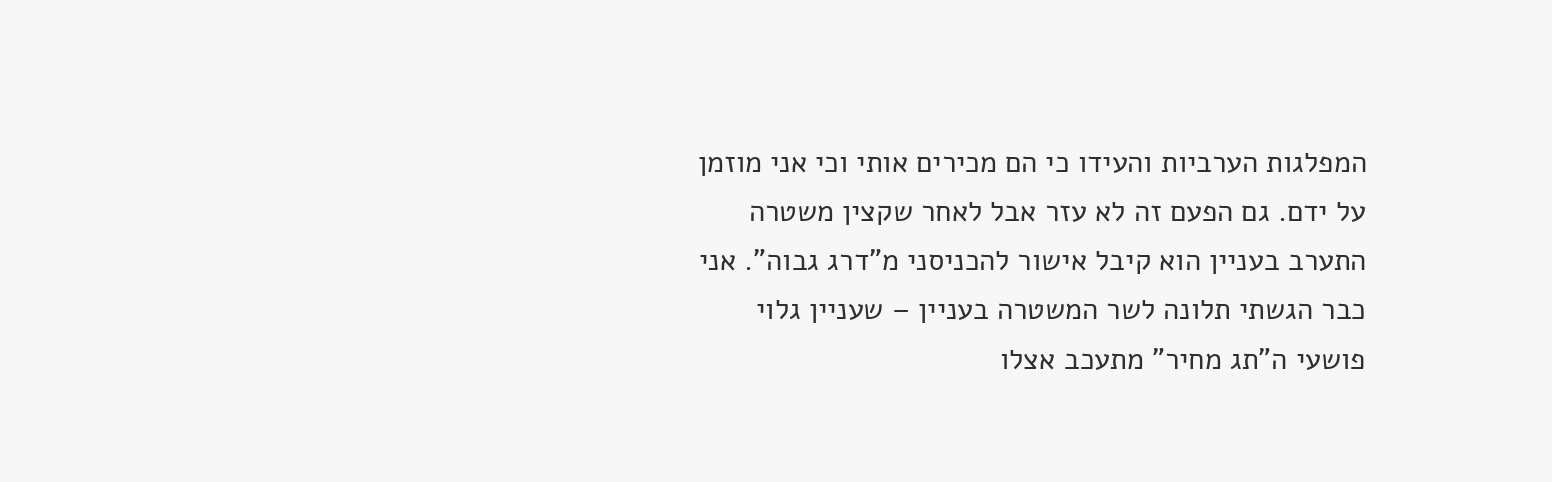המפלגות הערביות והעידו כי הם מכירים אותי וכי אני מוזמן על ידם. גם הפעם זה לא עזר אבל לאחר שקצין משטרה התערב בעניין הוא קיבל אישור להכניסני מ"דרג גבוה". אני כבר הגשתי תלונה לשר המשטרה בעניין – שעניין גלוי פושעי ה"תג מחיר" מתעכב אצלו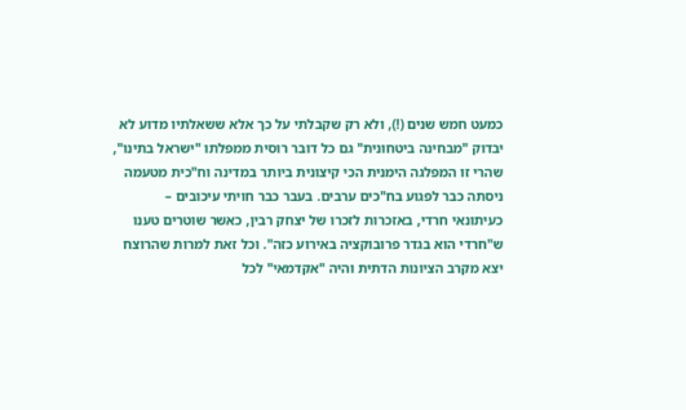כמעט חמש שנים (!), ולא רק שקבלתי על כך אלא ששאלתיו מדוע לא יבדוק "מבחינה ביטחונית" גם כל דובר רוסית ממפלתו "ישראל בתינו",  שהרי זו המפלגה הימנית הכי קיצונית ביותר במדינה וח"כית מטעמה ניסתה כבר לפגוע בח"כים ערבים. בעבר כבר חויתי עיכובים –  כעיתונאי חרדי, באזכרות לזכרו של יצחק רבין, כאשר שוטרים טענו ש"חרדי הוא בגדר פרובוקציה באירוע כזה". וכל זאת למרות שהרוצח יצא מקרב הציונות הדתית והיה "אקדמאי" לכל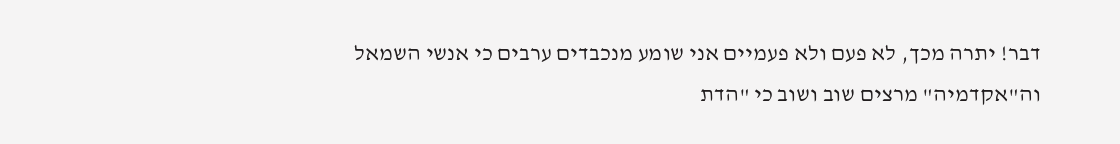דבר! יתרה מכך, לא פעם ולא פעמיים אני שומע מנכבדים ערבים כי אנשי השמאל וה"אקדמיה" מרצים שוב ושוב כי "הדת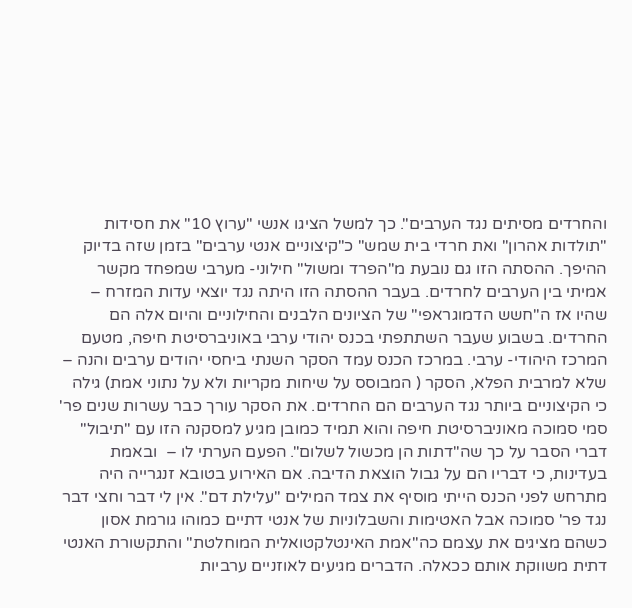והחרדים מסיתים נגד הערבים". כך למשל הציגו אנשי "ערוץ 10" את חסידות "תולדות אהרון" ואת חרדי בית שמש" כ"קיצוניים אנטי ערבים" בזמן שזה בדיוק ההיפך. ההסתה הזו גם נובעת מ"הפרד ומשול" חילוני- מערבי שמפחד מקשר אמיתי בין הערבים לחרדים. בעבר ההסתה הזו היתה נגד יוצאי עדות המזרח – שהיו אז ה"חשש הדמוגראפי" של הציונים הלבנים והחילוניים והיום אלה הם החרדים. בשבוע שעבר השתתפתי בכנס יהודי ערבי באוניברסיטת חיפה, מטעם המרכז היהודי- ערבי. במרכז הכנס עמד הסקר השנתי ביחסי יהודים ערבים והנה – שלא למרבית הפלא, הסקר ( המבוסס על שיחות מקריות ולא על נתוני אמת) גילה כי הקיצוניים ביותר נגד הערבים הם החרדים. את הסקר עורך כבר עשרות שנים פר' סמי סמוכה מאוניברסיטת חיפה והוא תמיד כמובן מגיע למסקנה הזו עם "תיבול" דברי הסבר על כך שה"דתות הן מכשול לשלום". הפעם הערתי לו –  ובאמת בעדינות, כי דבריו הם על גבול הוצאת הדיבה. אם האירוע בטובא זנגרייה היה מתרחש לפני הכנס הייתי מוסיף את צמד המילים "עלילת דם". אין לי דבר וחצי דבר נגד פר' סמוכה אבל האטימות והשבלוניות של אנטי דתיים כמוהו גורמת אסון כשהם מציגים את עצמם כה"אמת האינטלקטואלית המוחלטת" והתקשורת האנטי דתית משווקת אותם ככאלה. הדברים מגיעים לאוזניים ערביות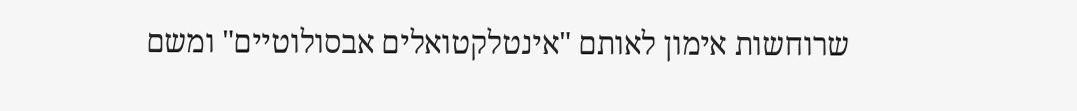שרוחשות אימון לאותם "אינטלקטואלים אבסולוטיים" ומשם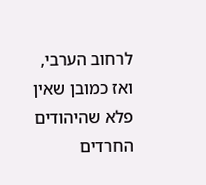לרחוב הערבי, ואז כמובן שאין פלא שהיהודים החרדים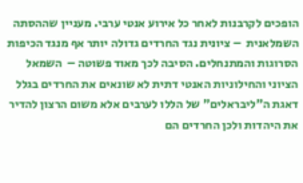הופכים לקרבנות לאחר כל אירוע אנטי ערבי. מעניין שההסתה השמלאנית  – ציונית נגד החרדים גדולה יותר אף מנגד הכיפות הסרוגות והמתנחלים. הסיבה לכך מאוד פשוטה –  השמאל הציוני והחילוניות האנטי דתית לא שונאים את החרדים בגלל דאגת ה"ליבראלים" של הללו לערבים אלא משום הרצון להדיר את היהדות ולכן החרדים הם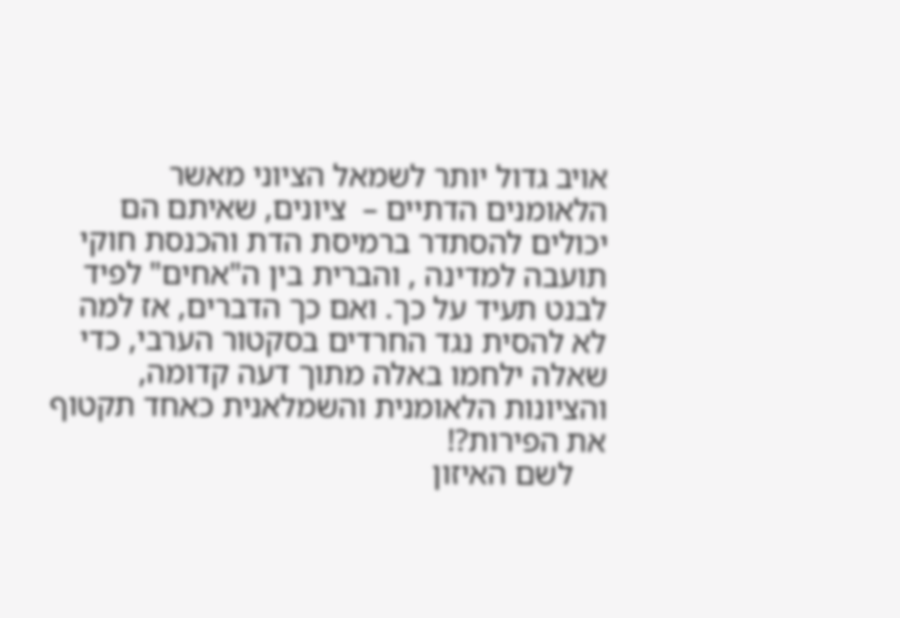אויב גדול יותר לשמאל הציוני מאשר הלאומנים הדתיים –  ציונים, שאיתם הם יכולים להסתדר ברמיסת הדת והכנסת חוקי תועבה למדינה , והברית בין ה"אחים" לפיד לבנט תעיד על כך. ואם כך הדברים, אז למה לא להסית נגד החרדים בסקטור הערבי, כדי שאלה ילחמו באלה מתוך דעה קדומה, והציונות הלאומנית והשמלאנית כאחד תקטוף את הפירות?!
    לשם האיזון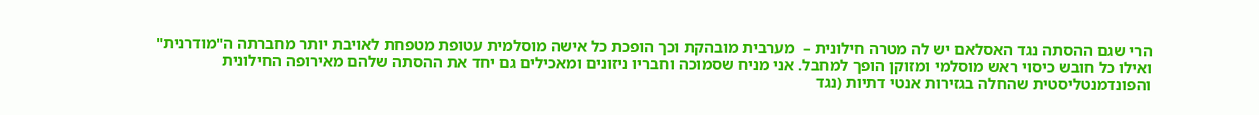הרי שגם ההסתה נגד האסלאם יש לה מטרה חילונית –  מערבית מובהקת וכך הופכת כל אישה מוסלמית עטופת מטפחת לאויבת יותר מחברתה ה"מודרנית" ואילו כל חובש כיסוי ראש מוסלמי ומזוקן הופך למחבל. אני מניח שסמוכה וחבריו ניזונים ומאכילים גם יחד את ההסתה שלהם מאירופה החילונית והפונדמנטליסטית שהחלה בגזירות אנטי דתיות (נגד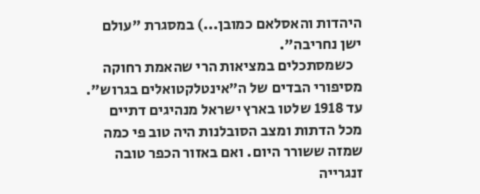היהדות והאסלאם כמובן...) במסגרת "עולם ישן נחריבה".
   כשמסתכלים במציאות הרי שהאמת רחוקה מסיפורי הבדים של ה"אינטלקטואלים בגרוש". עד 1918 שלטו בארץ ישראל מנהיגים דתיים מכל הדתות ומצב הסובלנות היה טוב פי כמה שמזה ששורר היום. ואם באזור הכפר טובה זנגרייה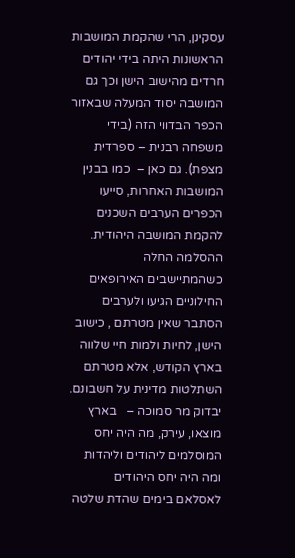עסקינן, הרי שהקמת המושבות הראשונות היתה בידי יהודים חרדים מהישוב הישן וכך גם המושבה יסוד המעלה שבאזור הכפר הבדווי הזה (בידי משפחה רבנית – ספרדית מצפת). גם כאן –  כמו בבנין המושבות האחרות, סייעו הכפרים הערבים השכנים להקמת המושבה היהודית. ההסלמה החלה כשהמתיישבים האירופאים החילוניים הגיעו ולערבים הסתבר שאין מטרתם , כישוב הישן, לחיות ולמות חיי שלווה בארץ הקודש, אלא מטרתם השתלטות מדינית על חשבונם. יבדוק מר סמוכה –   בארץ מוצאו, עירק, מה היה יחס המוסלמים ליהודים וליהדות  ומה היה יחס היהודים לאסלאם בימים שהדת שלטה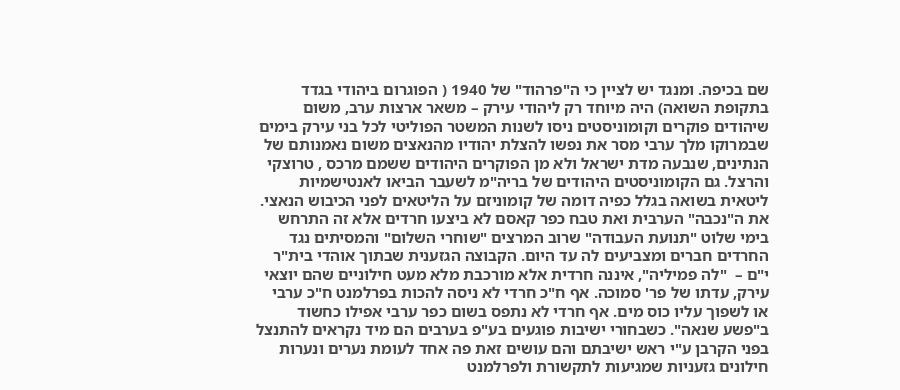שם בכיפה. ומנגד יש לציין כי ה"פרהוד" של 1940 ( הפוגרום ביהודי בגדד בתקופת השואה) היה מיוחד רק ליהודי עירק – משאר ארצות ערב, משום שיהודים פוקרים וקומוניסטים ניסו לשנות המשטר הפוליטי לכל בני עירק בימים שבמרוקו מלך ערבי מסר את נפשו להצלת יהודיו מהנאצים משום נאמנותם של הנתינים, שנבעה מדת ישראל ולא מן הפוקרים היהודים ששמם מרכס , טרוצקי והרצל. גם הקומוניסטים היהודים של בריה"מ לשעבר הביאו לאנטישמיות ליטאית בשואה בגלל כפיה דומה של קומוניזם על הליטאים לפני הכיבוש הנאצי. את ה"נכבה" הערבית ואת טבח כפר קאסם לא ביצעו חרדים אלא זה התרחש בימי שלוט "תנועת העבודה" שרוב המרצים "שוחרי השלום" והמסיתים נגד החרדים חברים ומצביעים לה עד היום. הקבוצה הגזענית שבתוך אוהדי בית"ר י"ם –  "לה פמיליה", איננה חרדית אלא מורכבת מלא מעט חילוניים שהם יוצאי עירק, עדתו של פר' סמוכה. אף ח"כ חרדי לא ניסה להכות בפרלמנט ח"כ ערבי או לשפוך עליו כוס מים. אף חרדי לא נתפס בשום כפר ערבי אפילו כחשוד ב"פשע שנאה". כשבחורי ישיבות פוגעים בע"פ בערבים הם מיד נקראים להתנצל בפני הקרבן ע"י ראש ישיבתם והם עושים זאת פה אחד לעומת נערים ונערות חילונים גזעניות שמגיעות לתקשורת ולפרלמנט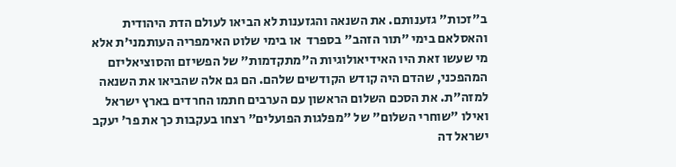ב"זכות" גזענותם. את השנאה והגזענות לא הביאו לעולם הדת היהודית והאסלאם בימי "תור הזהב" בספרד  או בימי שלוט האימפריה העותמני'ת אלא מי שעשו זאת היו האידיאולוגיות ה"מתקדמות" של הפשיזם והסוציאליזם המהפכני, שהדם היה קודש הקודשים שלהם. הם גם אלה שהביאו את השנאה למזה"ת. את הסכם השלום הראשון עם הערבים חתמו החרדים בארץ ישראל ואילו "שוחרי השלום" של "מפלגות הפועלים" רצחו בעקבות כך את פר' יעקב ישראל דה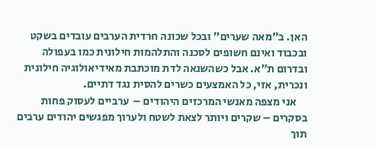האן. ב"מאה שערים" ובכל שכונה חרדית הערבים עובדים בשקט ובכבוד ואינם חשופים לסכנה והתלהמות חילונית כמו בעפולה ובדרום ת"א. אבל כשהשנאה לדת מוכתבת מאידיאולוגיה חילונית ונכרית, אזי, כל האמצעים כשרים להסית נגד דתיים.
     אני מצפה מאנשי המרכזים היהודים –  ערביים לעסוק פחות בסקרים – שקרים ויותר לצאת לשטח ולערוך מפגשים יהודים ערבים תוך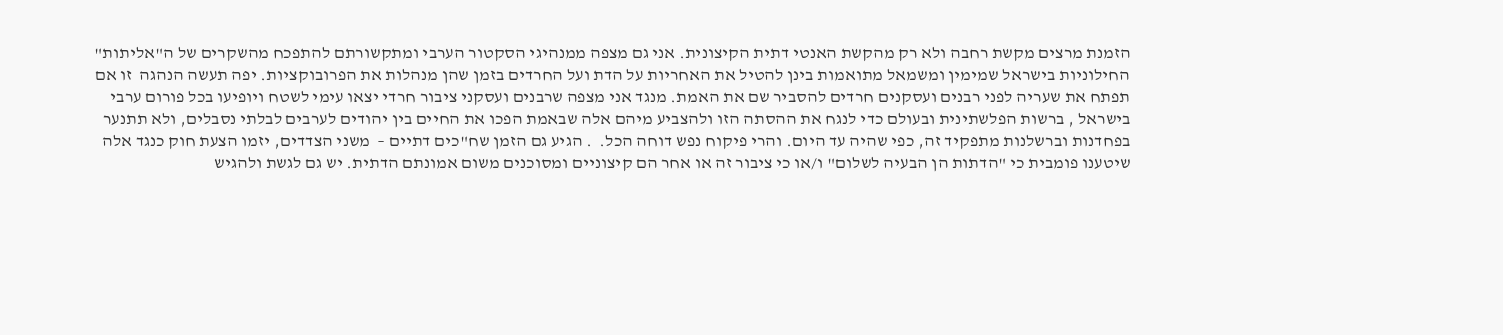הזמנת מרצים מקשת רחבה ולא רק מהקשת האנטי דתית הקיצונית. אני גם מצפה ממנהיגי הסקטור הערבי ומתקשורתם להתפכח מהשקרים של ה"אליתות" החילוניות בישראל שמימין ומשמאל מתואמות בינן להטיל את האחריות על הדת ועל החרדים בזמן שהן מנהלות את הפרובוקציות. יפה תעשה הנהגה  זו אם תפתח את שעריה לפני רבנים ועסקנים חרדים להסביר שם את האמת. מנגד אני מצפה שרבנים ועסקני ציבור חרדי יצאו עימי לשטח ויופיעו בכל פורום ערבי בישראל , ברשות הפלשתינית ובעולם כדי לנגח את ההסתה הזו ולהצביע מיהם אלה שבאמת הפכו את החיים בין יהודים לערבים לבלתי נסבלים, ולא תתנער בפחדנות וברשלנות מתפקיד זה, כפי שהיה עד היום. והרי פיקוח נפש דוחה הכל.  . הגיע גם הזמן שח"כים דתיים –  משני הצדדים, יזמו הצעת חוק כנגד אלה שיטענו פומבית כי "הדתות הן הבעיה לשלום" ו/או כי ציבור זה או אחר הם קיצוניים ומסוכנים משום אמונתם הדתית. יש גם לגשת ולהגיש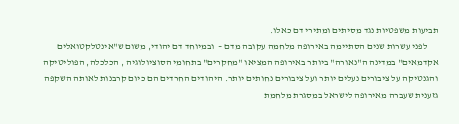תביעות משפטיות נגד מסיתים ומתירי דם כאלו.
      לפני עשרות שנים הסתיימה באירופה מלחמה עקובה מדם –  ובמיוחד דם יהודי, משום ש"אינטלקטואלים אקדמאים" במדינה ה"נאורה" ביותר באירופה המציאו "מחקרים" בתחומי הסוציולוגיה , הכלכלה, הפוליטיקה והגנטיקה על ציבורים נעלים יותר ועל ציבורים נחותים יותר. היהודים החרדים הם כיום קרבנות לאותה השקפה גזענית שעברה מאירופה לישראל במסגרת מלחמת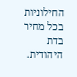החילוניות בכל מחיר בדת היהודית.